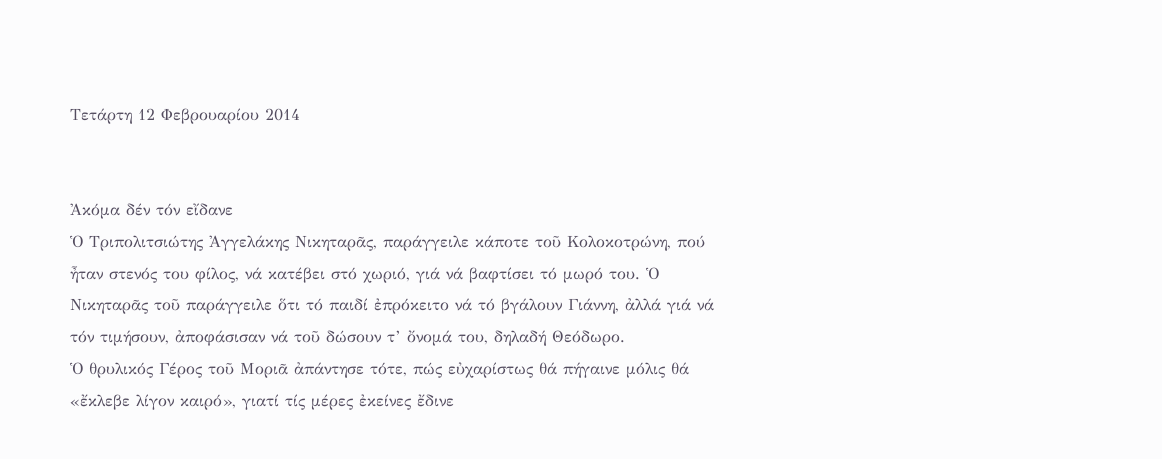Τετάρτη 12 Φεβρουαρίου 2014


Ἀκόμα δέν τόν εἴδανε
Ὁ Τριπολιτσιώτης Ἀγγελάκης Νικηταρᾶς, παράγγειλε κάποτε τοῦ Κολοκοτρώνη, πού ἦταν στενός του φίλος, νά κατέβει στό χωριό, γιά νά βαφτίσει τό μωρό του. Ὁ Νικηταρᾶς τοῦ παράγγειλε ὅτι τό παιδί ἐπρόκειτο νά τό βγάλουν Γιάννη, ἀλλά γιά νά τόν τιμήσουν, ἀποφάσισαν νά τοῦ δώσουν τ’ ὄνομά του, δηλαδή Θεόδωρο.
Ὁ θρυλικός Γέρος τοῦ Μοριᾶ ἀπάντησε τότε, πώς εὐχαρίστως θά πήγαινε μόλις θά «ἔκλεβε λίγον καιρό», γιατί τίς μέρες ἐκείνες ἔδινε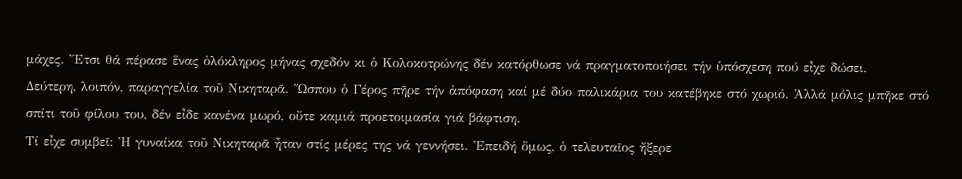μάχες. Ἔτσι θά πέρασε ἕνας ὁλόκληρος μήνας σχεδόν κι ὁ Κολοκοτρώνης δέν κατόρθωσε νά πραγματοποιήσει τήν ὑπόσχεση πού εἶχε δώσει.
Δεύτερη, λοιπόν, παραγγελία τοῦ Νικηταρᾶ. Ὥσπου ὁ Γέρος πῆρε τήν ἀπόφαση καί μέ δύο παλικάρια του κατέβηκε στό χωριό. Ἀλλά μόλις μπῆκε στό σπίτι τοῦ φίλου του, δέν εἶδε κανένα μωρό, οὔτε καμιά προετοιμασία γιά βάφτιση.
Τί εἶχε συμβεῖ: Ἡ γυναίκα τοῦ Νικηταρᾶ ἦταν στίς μέρες της νά γεννήσει. Ἐπειδή ὅμως, ὁ τελευταῖος ἤξερε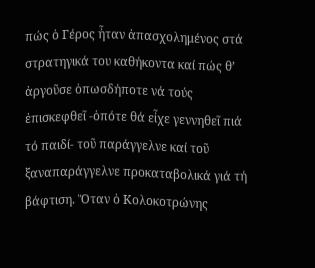πώς ὁ Γέρος ἦταν ἀπασχολημένος στά στρατηγικά του καθήκοντα καί πώς θ’ ἀργοῦσε ὁπωσδήποτε νά τούς ἐπισκεφθεῖ -ὁπότε θά εἶχε γεννηθεῖ πιά τό παιδί- τοῦ παράγγελνε καί τοῦ ξαναπαράγγελνε προκαταβολικά γιά τή βάφτιση. Ὅταν ὁ Κολοκοτρώνης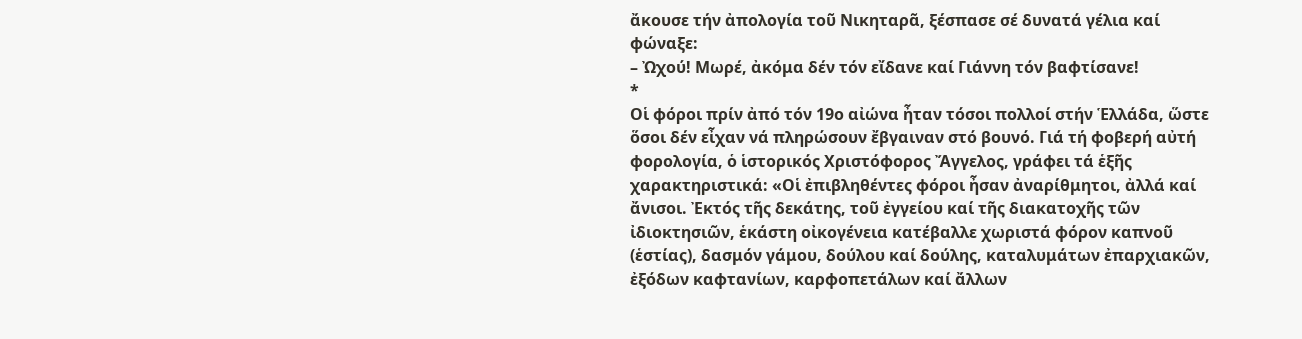ἄκουσε τήν ἀπολογία τοῦ Νικηταρᾶ, ξέσπασε σέ δυνατά γέλια καί φώναξε:
– Ὠχού! Μωρέ, ἀκόμα δέν τόν εἴδανε καί Γιάννη τόν βαφτίσανε!
*
Οἱ φόροι πρίν ἀπό τόν 19ο αἰώνα ἦταν τόσοι πολλοί στήν Ἑλλάδα, ὥστε ὅσοι δέν εἶχαν νά πληρώσουν ἔβγαιναν στό βουνό. Γιά τή φοβερή αὐτή φορολογία, ὁ ἱστορικός Χριστόφορος Ἄγγελος, γράφει τά ἑξῆς χαρακτηριστικά: «Οἱ ἐπιβληθέντες φόροι ἦσαν ἀναρίθμητοι, ἀλλά καί ἄνισοι. Ἐκτός τῆς δεκάτης, τοῦ ἐγγείου καί τῆς διακατοχῆς τῶν ἰδιοκτησιῶν, ἑκάστη οἰκογένεια κατέβαλλε χωριστά φόρον καπνοῦ (ἑστίας), δασμόν γάμου, δούλου καί δούλης, καταλυμάτων ἐπαρχιακῶν, ἐξόδων καφτανίων, καρφοπετάλων καί ἄλλων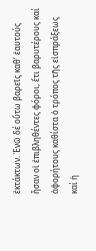ἐκτάκτων. Ἐνῶ δέ οὕτω βαρεῖς καθ’ ἑαυτούς ἦσαν οἱ ἐπιβληθέντες φόροι, ἔτι βαρυτέρους καί ἀφορήτους καθίστα ὁ τρόπος τῆς εἰσπράξεως καί ἡ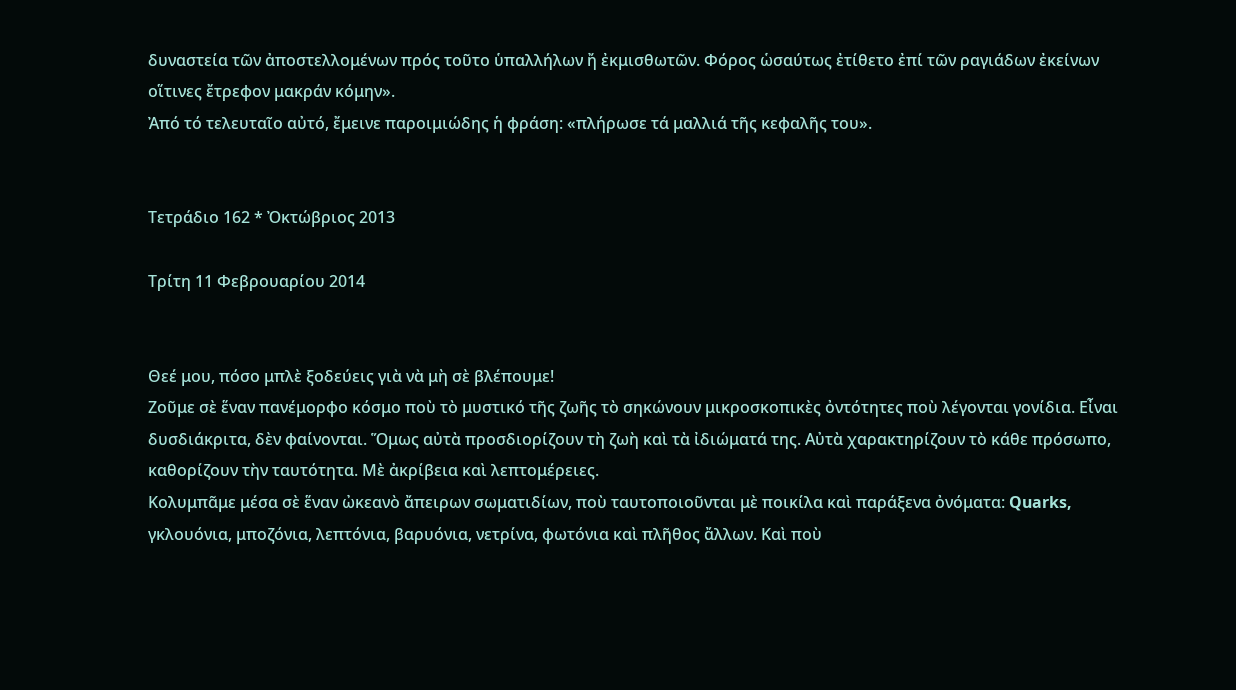δυναστεία τῶν ἀποστελλομένων πρός τοῦτο ὑπαλλήλων ἤ ἐκμισθωτῶν. Φόρος ὡσαύτως ἐτίθετο ἐπί τῶν ραγιάδων ἐκείνων οἵτινες ἔτρεφον μακράν κόμην».
Ἀπό τό τελευταῖο αὐτό, ἔμεινε παροιμιώδης ἡ φράση: «πλήρωσε τά μαλλιά τῆς κεφαλῆς του».


Τετράδιο 162 * Ὀκτώβριος 2013

Τρίτη 11 Φεβρουαρίου 2014


Θεέ μου, πόσο μπλὲ ξοδεύεις γιὰ νὰ μὴ σὲ βλέπουμε!
Ζοῦμε σὲ ἕναν πανέμορφο κόσμο ποὺ τὸ μυστικό τῆς ζωῆς τὸ σηκώνουν μικροσκοπικὲς ὀντότητες ποὺ λέγονται γονίδια. Εἶναι δυσδιάκριτα, δὲν φαίνονται. Ὅμως αὐτὰ προσδιορίζουν τὴ ζωὴ καὶ τὰ ἰδιώματά της. Αὐτὰ χαρακτηρίζουν τὸ κάθε πρόσωπο, καθορίζουν τὴν ταυτότητα. Μὲ ἀκρίβεια καὶ λεπτομέρειες.
Κολυμπᾶμε μέσα σὲ ἕναν ὠκεανὸ ἄπειρων σωματιδίων, ποὺ ταυτοποιοῦνται μὲ ποικίλα καὶ παράξενα ὀνόματα: Quarks, γκλουόνια, μποζόνια, λεπτόνια, βαρυόνια, νετρίνα, φωτόνια καὶ πλῆθος ἄλλων. Καὶ ποὺ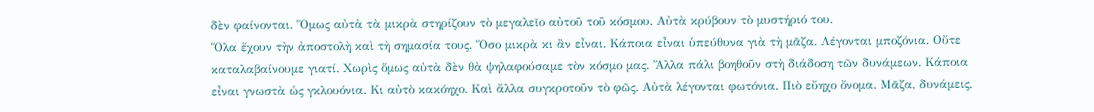δὲν φαίνονται. Ὅμως αὐτὰ τὰ μικρὰ στηρίζουν τὸ μεγαλεῖο αὐτοῦ τοῦ κόσμου. Αὐτὰ κρύβουν τὸ μυστήριό του.
Ὅλα ἔχουν τὴν ἀποστολὴ καὶ τὴ σημασία τους. Ὅσο μικρὰ κι ἂν εἶναι. Κάποια εἶναι ὑπεύθυνα γιὰ τὴ μᾶζα. Λέγονται μποζόνια. Οὔτε καταλαβαίνουμε γιατί. Χωρὶς ὅμως αὐτὰ δὲν θὰ ψηλαφούσαμε τὸν κόσμο μας. Ἄλλα πάλι βοηθοῦν στὴ διάδοση τῶν δυνάμεων. Κάποια εἶναι γνωστὰ ὡς γκλουόνια. Κι αὐτὸ κακόηχο. Καὶ ἄλλα συγκροτοῦν τὸ φῶς. Αὐτὰ λέγονται φωτόνια. Πιὸ εὔηχο ὄνομα. Μᾶζα, δυνάμεις,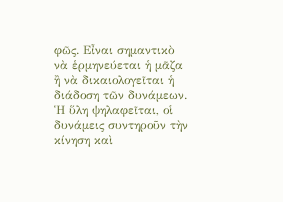φῶς. Εἶναι σημαντικὸ νὰ ἑρμηνεύεται ἡ μᾶζα ἢ νὰ δικαιολογεῖται ἡ διάδοση τῶν δυνάμεων. Ἡ ὕλη ψηλαφεῖται, οἱ δυνάμεις συντηροῦν τὴν κίνηση καὶ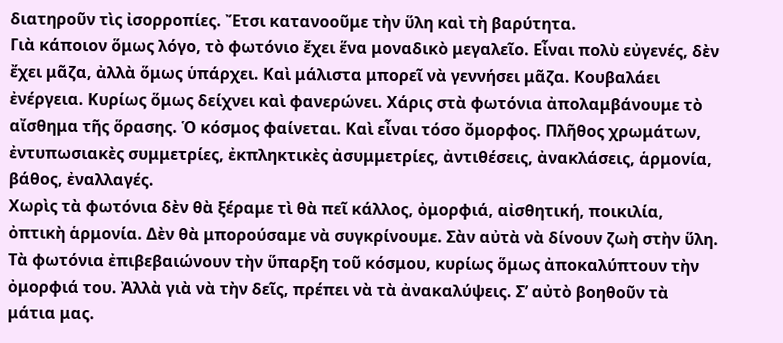διατηροῦν τὶς ἰσορροπίες. Ἔτσι κατανοοῦμε τὴν ὕλη καὶ τὴ βαρύτητα.
Γιὰ κάποιον ὅμως λόγο, τὸ φωτόνιο ἔχει ἕνα μοναδικὸ μεγαλεῖο. Εἶναι πολὺ εὐγενές, δὲν ἔχει μᾶζα, ἀλλὰ ὅμως ὑπάρχει. Καὶ μάλιστα μπορεῖ νὰ γεννήσει μᾶζα. Κουβαλάει ἐνέργεια. Κυρίως ὅμως δείχνει καὶ φανερώνει. Χάρις στὰ φωτόνια ἀπολαμβάνουμε τὸ αἴσθημα τῆς ὅρασης. Ὁ κόσμος φαίνεται. Καὶ εἶναι τόσο ὄμορφος. Πλῆθος χρωμάτων, ἐντυπωσιακὲς συμμετρίες, ἐκπληκτικὲς ἀσυμμετρίες, ἀντιθέσεις, ἀνακλάσεις, ἁρμονία, βάθος, ἐναλλαγές.
Χωρὶς τὰ φωτόνια δὲν θὰ ξέραμε τὶ θὰ πεῖ κάλλος, ὀμορφιά, αἰσθητική, ποικιλία, ὀπτικὴ ἁρμονία. Δὲν θὰ μπορούσαμε νὰ συγκρίνουμε. Σὰν αὐτὰ νὰ δίνουν ζωὴ στὴν ὕλη. Τὰ φωτόνια ἐπιβεβαιώνουν τὴν ὕπαρξη τοῦ κόσμου, κυρίως ὅμως ἀποκαλύπτουν τὴν ὀμορφιά του. Ἀλλὰ γιὰ νὰ τὴν δεῖς, πρέπει νὰ τὰ ἀνακαλύψεις. Σ’ αὐτὸ βοηθοῦν τὰ μάτια μας.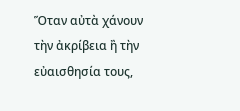Ὅταν αὐτὰ χάνουν τὴν ἀκρίβεια ἢ τὴν εὐαισθησία τους,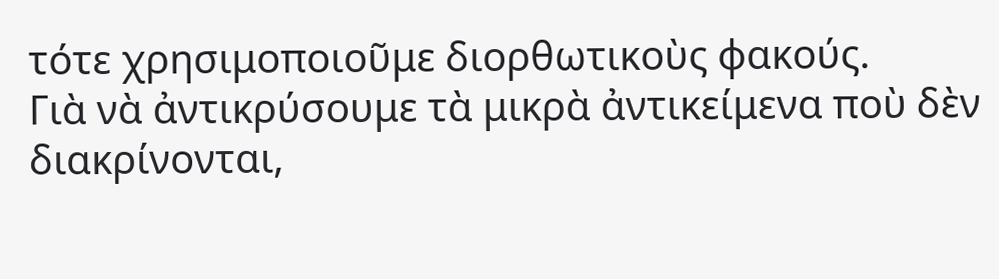τότε χρησιμοποιοῦμε διορθωτικοὺς φακούς.
Γιὰ νὰ ἀντικρύσουμε τὰ μικρὰ ἀντικείμενα ποὺ δὲν διακρίνονται,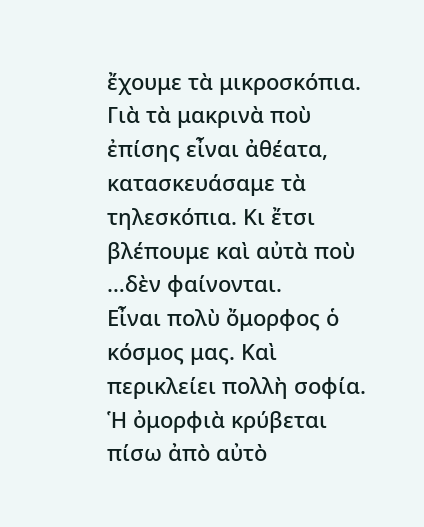ἔχουμε τὰ μικροσκόπια. Γιὰ τὰ μακρινὰ ποὺ ἐπίσης εἶναι ἀθέατα, κατασκευάσαμε τὰ τηλεσκόπια. Κι ἔτσι βλέπουμε καὶ αὐτὰ ποὺ …δὲν φαίνονται.
Εἶναι πολὺ ὄμορφος ὁ κόσμος μας. Καὶ περικλείει πολλὴ σοφία. Ἡ ὀμορφιὰ κρύβεται πίσω ἀπὸ αὐτὸ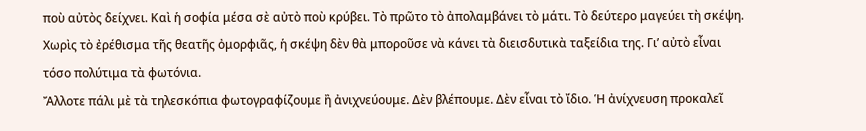ποὺ αὐτὸς δείχνει. Καὶ ἡ σοφία μέσα σὲ αὐτὸ ποὺ κρύβει. Τὸ πρῶτο τὸ ἀπολαμβάνει τὸ μάτι. Τὸ δεύτερο μαγεύει τὴ σκέψη.
Χωρὶς τὸ ἐρέθισμα τῆς θεατῆς ὀμορφιᾶς, ἡ σκέψη δὲν θὰ μποροῦσε νὰ κάνει τὰ διεισδυτικὰ ταξείδια της. Γι’ αὐτὸ εἶναι τόσο πολύτιμα τὰ φωτόνια.
Ἄλλοτε πάλι μὲ τὰ τηλεσκόπια φωτογραφίζουμε ἢ ἀνιχνεύουμε. Δὲν βλέπουμε. Δὲν εἶναι τὸ ἴδιο. Ἡ ἀνίχνευση προκαλεῖ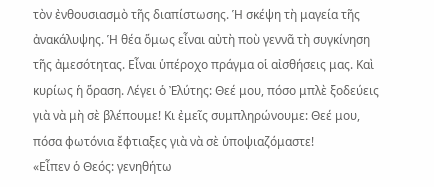τὸν ἐνθουσιασμὸ τῆς διαπίστωσης. Ἡ σκέψη τὴ μαγεία τῆς ἀνακάλυψης. Ἡ θέα ὅμως εἶναι αὐτὴ ποὺ γεννᾶ τὴ συγκίνηση τῆς ἀμεσότητας. Εἶναι ὑπέροχο πράγμα οἱ αἰσθήσεις μας. Καὶ κυρίως ἡ ὅραση. Λέγει ὁ Ἐλύτης: Θεέ μου, πόσο μπλὲ ξοδεύεις γιὰ νὰ μὴ σὲ βλέπουμε! Κι ἐμεῖς συμπληρώνουμε: Θεέ μου, πόσα φωτόνια ἔφτιαξες γιὰ νὰ σὲ ὑποψιαζόμαστε!
«Εἶπεν ὁ Θεός: γενηθήτω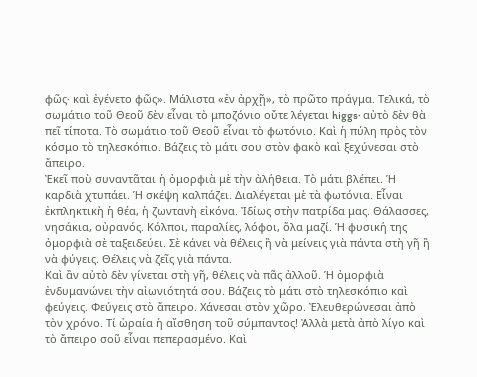φῶς∙ καὶ ἐγένετο φῶς». Μάλιστα «ἐν ἀρχῇ», τὸ πρῶτο πράγμα. Τελικά, τὸ σωμάτιο τοῦ Θεοῦ δὲν εἶναι τὸ μποζόνιο οὔτε λέγεται higgs∙ αὐτὸ δὲν θὰ πεῖ τίποτα. Τὸ σωμάτιο τοῦ Θεοῦ εἶναι τὸ φωτόνιο. Καὶ ἡ πύλη πρὸς τὸν κόσμο τὸ τηλεσκόπιο. Βάζεις τὸ μάτι σου στὸν φακὸ καὶ ξεχύνεσαι στὸ ἄπειρο.
Ἐκεῖ ποὺ συναντᾶται ἡ ὀμορφιὰ μὲ τὴν ἀλήθεια. Τὸ μάτι βλέπει. Ἡ καρδιὰ χτυπάει. Ἡ σκέψη καλπάζει. Διαλέγεται μὲ τὰ φωτόνια. Εἶναι ἐκπληκτικὴ ἡ θέα, ἡ ζωντανὴ εἰκόνα. Ἰδίως στὴν πατρίδα μας. Θάλασσες, νησάκια, οὐρανός. Κόλποι, παραλίες, λόφοι, ὅλα μαζί. Ἡ φυσική της ὀμορφιὰ σὲ ταξειδεύει. Σὲ κάνει νὰ θέλεις ἢ νὰ μείνεις γιὰ πάντα στὴ γῆ ἢ νὰ φύγεις. Θέλεις νὰ ζεῖς γιὰ πάντα.
Καὶ ἂν αὐτὸ δὲν γίνεται στὴ γῆ, θέλεις νὰ πᾶς ἀλλοῦ. Ἡ ὀμορφιὰ ἐνδυμανώνει τὴν αἰωνιότητά σου. Βάζεις τὸ μάτι στὸ τηλεσκόπιο καὶ φεύγεις. Φεύγεις στὸ ἄπειρο. Χάνεσαι στὸν χῶρο. Ἐλευθερώνεσαι ἀπὸ τὸν χρόνο. Τί ὡραία ἡ αἴσθηση τοῦ σύμπαντος! Ἀλλὰ μετὰ ἀπὸ λίγο καὶ τὸ ἄπειρο σοῦ εἶναι πεπερασμένο. Καὶ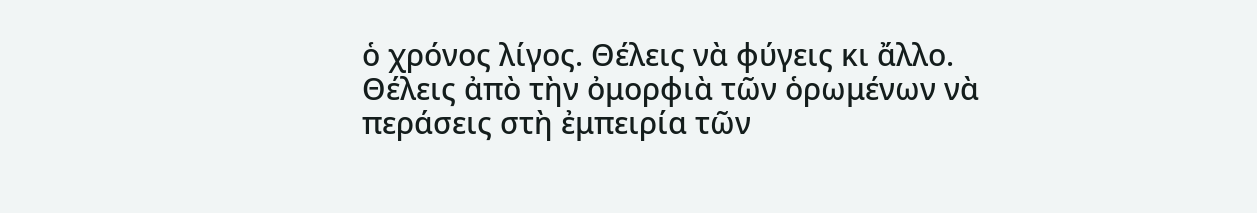ὁ χρόνος λίγος. Θέλεις νὰ φύγεις κι ἄλλο.
Θέλεις ἀπὸ τὴν ὀμορφιὰ τῶν ὁρωμένων νὰ περάσεις στὴ ἐμπειρία τῶν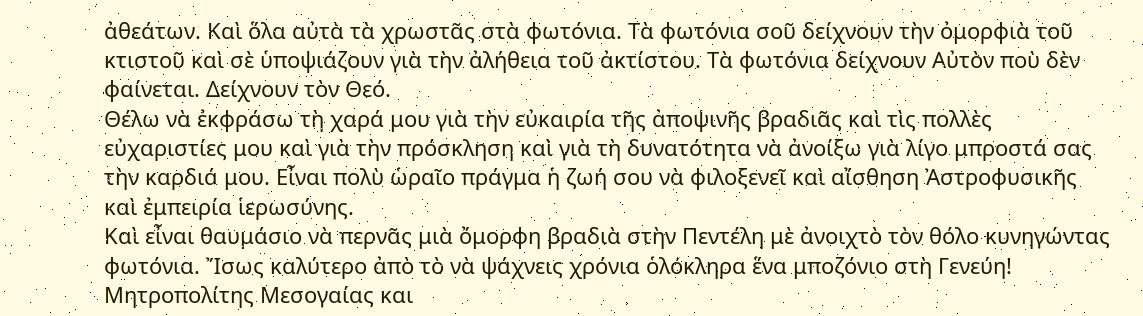ἀθεάτων. Καὶ ὅλα αὐτὰ τὰ χρωστᾶς στὰ φωτόνια. Τὰ φωτόνια σοῦ δείχνουν τὴν ὀμορφιὰ τοῦ κτιστοῦ καὶ σὲ ὑποψιάζουν γιὰ τὴν ἀλήθεια τοῦ ἀκτίστου. Τὰ φωτόνια δείχνουν Αὐτὸν ποὺ δὲν φαίνεται. Δείχνουν τὸν Θεό.
Θέλω νὰ ἐκφράσω τὴ χαρά μου γιὰ τὴν εὐκαιρία τῆς ἀποψινῆς βραδιᾶς καὶ τὶς πολλὲς εὐχαριστίες μου καὶ γιὰ τὴν πρόσκληση καὶ γιὰ τὴ δυνατότητα νὰ ἀνοίξω γιὰ λίγο μπροστά σας τὴν καρδιά μου. Εἶναι πολὺ ὡραῖο πράγμα ἡ ζωή σου νὰ φιλοξενεῖ καὶ αἴσθηση Ἀστροφυσικῆς καὶ ἐμπειρία ἱερωσύνης.
Καὶ εἶναι θαυμάσιο νὰ περνᾶς μιὰ ὄμορφη βραδιὰ στὴν Πεντέλη μὲ ἀνοιχτὸ τὸν θόλο κυνηγώντας φωτόνια. Ἴσως καλύτερο ἀπὸ τὸ νὰ ψάχνεις χρόνια ὁλόκληρα ἕνα μποζόνιο στὴ Γενεύη!
Μητροπολίτης Μεσογαίας και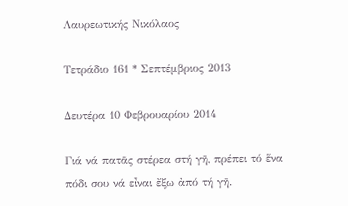Λαυρεωτικής Νικόλαος

Τετράδιο 161 * Σεπτέμβριος 2013

Δευτέρα 10 Φεβρουαρίου 2014

Γιά νά πατᾶς στέρεα στή γῆ, πρέπει τό ἕνα πόδι σου νά εἶναι ἔξω ἀπό τή γῆ.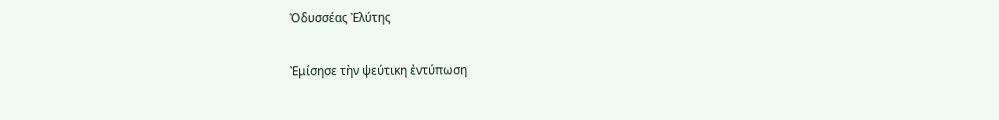Ὀδυσσέας Ἐλύτης

Ἐμίσησε τὴν ψεύτικη ἐντύπωση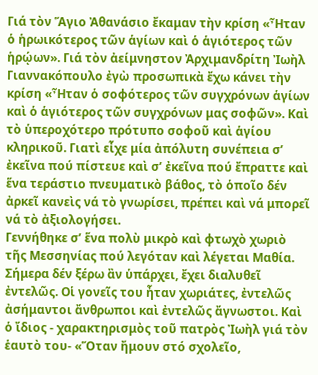Γιά τὸν Ἅγιο Ἀθανάσιο ἔκαμαν τὴν κρίση «Ἦταν ὁ ἡρωικότερος τῶν ἁγίων καὶ ὁ ἁγιότερος τῶν ἡρῴων». Γιά τὸν ἀείμνηστον Ἀρχιμανδρίτη Ἰωὴλ Γιαννακόπουλο ἐγὼ προσωπικὰ ἔχω κάνει τὴν κρίση «Ἦταν ὁ σοφότερος τῶν συγχρόνων ἁγίων καὶ ὁ ἁγιότερος τῶν συγχρόνων μας σοφῶν». Καὶ τὸ ὑπεροχότερο πρότυπο σοφοῦ καὶ ἁγίου κληρικοῦ. Γιατὶ εἶχε μία ἀπόλυτη συνέπεια σ’ ἐκεῖνα πού πίστευε καὶ σ’ ἐκεῖνα πού ἔπραττε καὶ ἕνα τεράστιο πνευματικὸ βάθος, τὸ ὁποῖο δέν ἀρκεῖ κανεὶς νά τὸ γνωρίσει, πρέπει καὶ νά μπορεῖ νά τὸ ἀξιολογήσει.
Γεννήθηκε σ’ ἕνα πολὺ μικρὸ καὶ φτωχὸ χωριὸ τῆς Μεσσηνίας πού λεγόταν καὶ λέγεται Μαθία. Σήμερα δέν ξέρω ἂν ὑπάρχει, ἔχει διαλυθεῖ ἐντελῶς. Οἱ γονεῖς του ἦταν χωριάτες, ἐντελῶς ἀσήμαντοι ἄνθρωποι καὶ ἐντελῶς ἄγνωστοι. Καὶ ὁ ἴδιος - χαρακτηρισμὸς τοῦ πατρὸς Ἰωὴλ γιά τὸν ἑαυτὸ του- «Ὅταν ἤμουν στό σχολεῖο,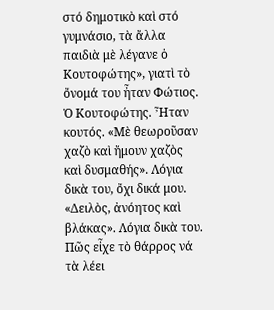στό δημοτικὸ καὶ στό γυμνάσιο, τὰ ἄλλα παιδιὰ μὲ λέγανε ὁ Κουτοφώτης», γιατὶ τὸ ὄνομά του ἦταν Φώτιος. Ὁ Κουτοφώτης. Ἦταν κουτός. «Μὲ θεωροῦσαν χαζὸ καὶ ἤμουν χαζὸς καὶ δυσμαθής». Λόγια δικὰ του, ὄχι δικά μου. «Δειλὸς, ἀνόητος καὶ βλάκας». Λόγια δικὰ του. Πῶς εἶχε τὸ θάρρος νά τὰ λέει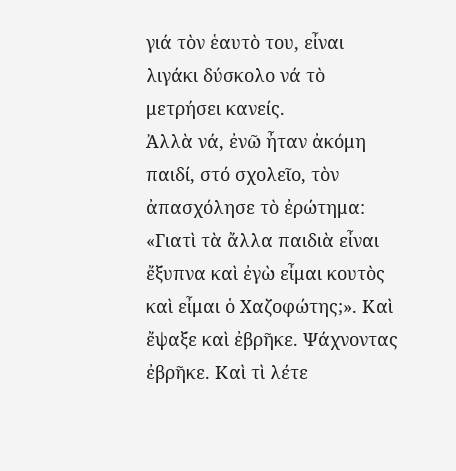γιά τὸν ἑαυτὸ του, εἶναι λιγάκι δύσκολο νά τὸ μετρήσει κανείς.
Ἀλλὰ νά, ἐνῶ ἦταν ἀκόμη παιδί, στό σχολεῖο, τὸν ἀπασχόλησε τὸ ἐρώτημα: «Γιατὶ τὰ ἄλλα παιδιὰ εἶναι ἔξυπνα καὶ ἐγὼ εἶμαι κουτὸς καὶ εἶμαι ὁ Χαζοφώτης;». Καὶ ἔψαξε καὶ ἐβρῆκε. Ψάχνοντας ἐβρῆκε. Καὶ τὶ λέτε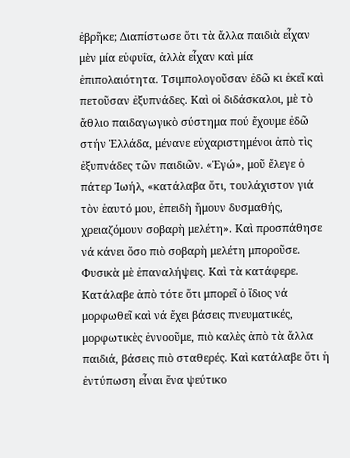ἐβρῆκε; Διαπίστωσε ὅτι τὰ ἄλλα παιδιὰ εἶχαν μὲν μία εὐφυΐα, ἀλλὰ εἶχαν καὶ μία ἐπιπολαιότητα. Τσιμπολογοῦσαν ἐδῶ κι ἐκεῖ καὶ πετοῦσαν ἐξυπνάδες. Καὶ οἱ διδάσκαλοι, μὲ τὸ ἄθλιο παιδαγωγικὸ σύστημα πού ἔχουμε ἐδῶ στήν Ἑλλάδα, μένανε εὐχαριστημένοι ἀπὸ τὶς ἐξυπνάδες τῶν παιδιῶν. «Ἐγώ», μοῦ ἔλεγε ὁ πάτερ Ἰωήλ, «κατάλαβα ὅτι, τουλάχιστον γιά τὸν ἑαυτό μου, ἐπειδὴ ἤμουν δυσμαθής, χρειαζόμουν σοβαρὴ μελέτη». Καὶ προσπάθησε νά κάνει ὅσο πιὸ σοβαρὴ μελέτη μποροῦσε. Φυσικὰ μὲ ἐπαναλήψεις. Καὶ τὰ κατάφερε. Κατάλαβε ἀπὸ τότε ὅτι μπορεῖ ὁ ἴδιος νά μορφωθεῖ καὶ νά ἔχει βάσεις πνευματικές, μορφωτικὲς ἐννοοῦμε, πιὸ καλὲς ἀπὸ τὰ ἄλλα παιδιά, βάσεις πιὸ σταθερές. Καὶ κατάλαβε ὅτι ἡ ἐντύπωση εἶναι ἕνα ψεύτικο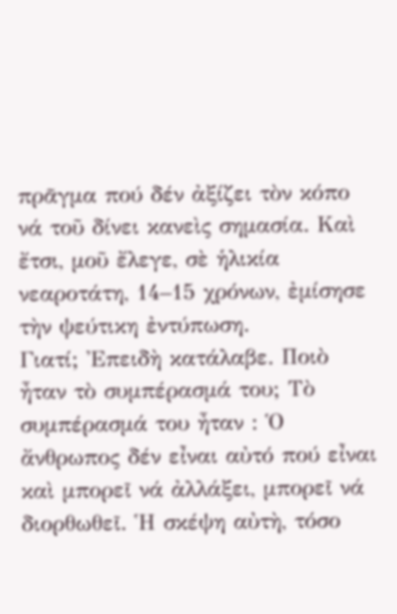πρᾶγμα πού δέν ἀξίζει τὸν κόπο νά τοῦ δίνει κανεὶς σημασία. Καὶ ἔτσι, μοῦ ἔλεγε, σὲ ἡλικία νεαροτάτη, 14–15 χρόνων, ἐμίσησε τὴν ψεύτικη ἐντύπωση.
Γιατί; Ἐπειδὴ κατάλαβε. Ποιὸ ἦταν τὸ συμπέρασμά του; Τὸ συμπέρασμά του ἦταν : Ὁ ἄνθρωπος δέν εἶναι αὐτό πού εἶναι καὶ μπορεῖ νά ἀλλάξει, μπορεῖ νά διορθωθεῖ. Ἡ σκέψη αὐτὴ, τόσο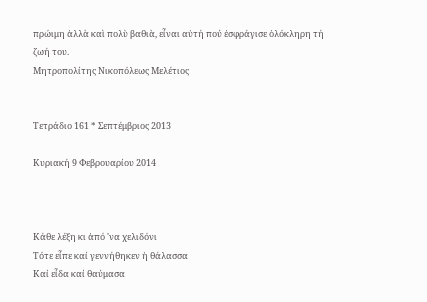πρώιμη ἀλλὰ καὶ πολὺ βαθιὰ, εἶναι αὐτή πού ἐσφράγισε ὁλόκληρη τή ζωή του.
Μητροπολίτης Νικοπόλεως Μελέτιος


Τετράδιο 161 * Σεπτέμβριος 2013

Κυριακή 9 Φεβρουαρίου 2014



Κάθε λέξη κι ἀπό 'να χελιδόνι
Τότε εἶπε καί γεννήθηκεν ἡ θάλασσα
Καί εἶδα καί θαύμασα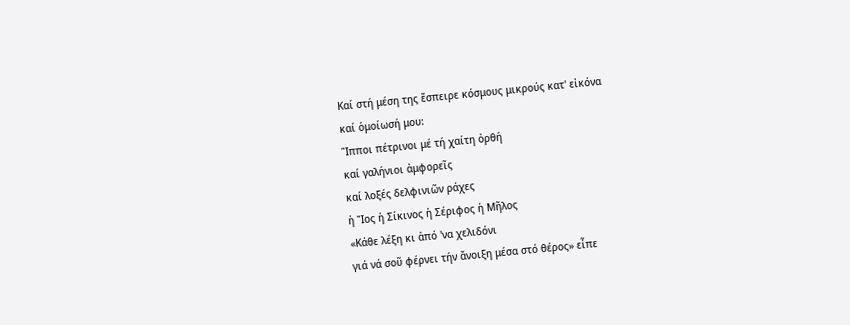Καί στή μέση της ἔσπειρε κόσμους μικρούς κατ' εἰκόνα
καί ὁμοίωσή μου:
Ἵπποι πέτρινοι μέ τή χαίτη ὀρθή
καί γαλήνιοι ἀμφορεῖς
καί λοξές δελφινιῶν ράχες
ἡ Ἴος ἡ Σίκινος ἡ Σέριφος ἡ Μῆλος
«Κάθε λέξη κι ἀπό 'να χελιδόνι
γιά νά σοῦ φέρνει τήν ἄνοιξη μέσα στό θέρος» εἶπε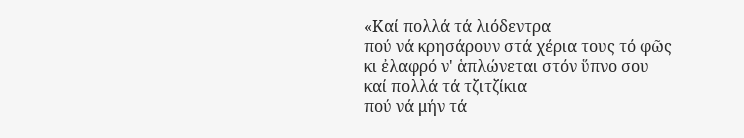«Καί πολλά τά λιόδεντρα
πού νά κρησάρουν στά χέρια τους τό φῶς
κι ἐλαφρό ν' ἁπλώνεται στόν ὕπνο σου
καί πολλά τά τζιτζίκια
πού νά μήν τά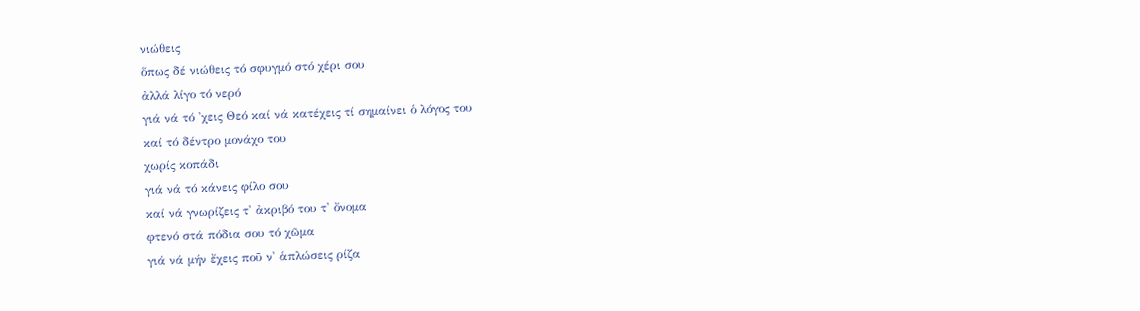νιώθεις
ὅπως δέ νιώθεις τό σφυγμό στό χέρι σου
ἀλλά λίγο τό νερό
γιά νά τό 'χεις Θεό καί νά κατέχεις τί σημαίνει ὁ λόγος του
καί τό δέντρο μονάχο του
χωρίς κοπάδι
γιά νά τό κάνεις φίλο σου
καί νά γνωρίζεις τ' ἀκριβό του τ' ὄνομα
φτενό στά πόδια σου τό χῶμα
γιά νά μήν ἔχεις ποῦ ν' ἁπλώσεις ρίζα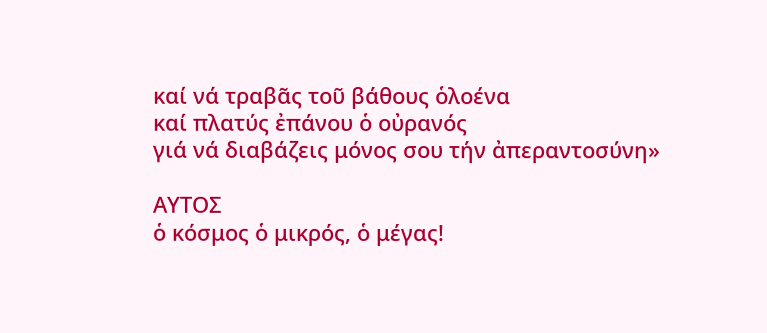καί νά τραβᾶς τοῦ βάθους ὁλοένα
καί πλατύς ἐπάνου ὁ οὐρανός
γιά νά διαβάζεις μόνος σου τήν ἀπεραντοσύνη»

ΑΥΤOΣ
ὁ κόσμος ὁ μικρός, ὁ μέγας!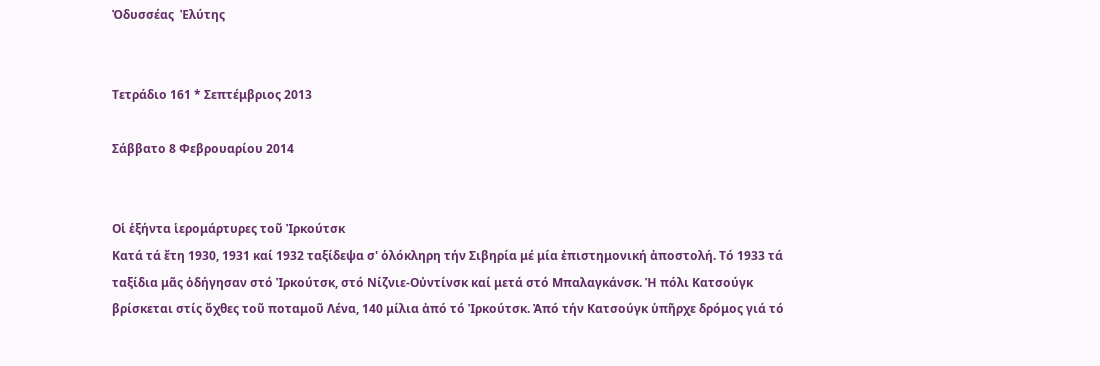Ὀδυσσέας  Ἐλύτης


Τετράδιο 161 * Σεπτέμβριος 2013

Σάββατο 8 Φεβρουαρίου 2014


Οἱ ἑξήντα ἱερομάρτυρες τοῦ Ἰρκούτσκ
Κατά τά ἔτη 1930, 1931 καί 1932 ταξίδεψα σ' ὁλόκληρη τήν Σιβηρία μέ μία ἐπιστημονική ἀποστολή. Τό 1933 τά ταξίδια μᾶς ὁδήγησαν στό Ἰρκούτσκ, στό Νίζνιε-Οὐντίνσκ καί μετά στό Μπαλαγκάνσκ. Ἡ πόλι Κατσούγκ βρίσκεται στίς ὄχθες τοῦ ποταμοῦ Λένα, 140 μίλια ἀπό τό Ἰρκούτσκ. Ἀπό τήν Κατσούγκ ὑπῆρχε δρόμος γιά τό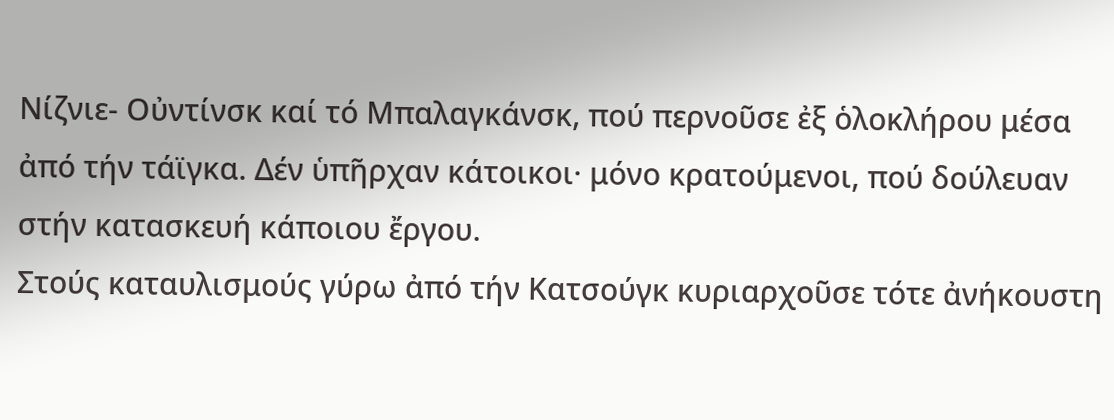Νίζνιε- Οὐντίνσκ καί τό Μπαλαγκάνσκ, πού περνοῦσε ἐξ ὁλοκλήρου μέσα ἀπό τήν τάϊγκα. Δέν ὑπῆρχαν κάτοικοι· μόνο κρατούμενοι, πού δούλευαν στήν κατασκευή κάποιου ἔργου.
Στούς καταυλισμούς γύρω ἀπό τήν Κατσούγκ κυριαρχοῦσε τότε ἀνήκουστη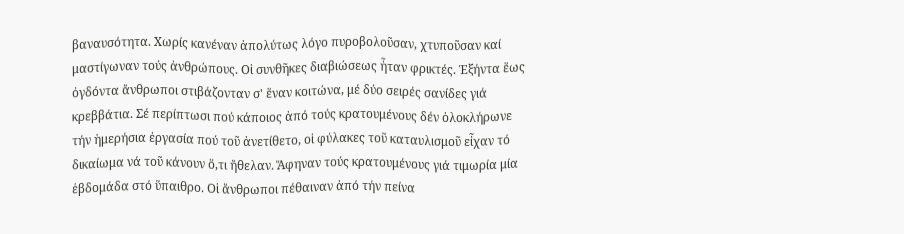βαναυσότητα. Χωρίς κανέναν ἀπολύτως λόγο πυροβολοῦσαν, χτυποῦσαν καί μαστίγωναν τούς ἀνθρώπους. Οἱ συνθῆκες διαβιώσεως ἦταν φρικτές. Ἑξήντα ἕως ὀγδόντα ἄνθρωποι στιβάζονταν σ' ἕναν κοιτώνα, μέ δύο σειρές σανίδες γιά κρεββάτια. Σέ περίπτωσι πού κάποιος ἀπό τούς κρατουμένους δέν ὁλοκλήρωνε τήν ἡμερήσια ἐργασία πού τοῦ ἀνετίθετο, οἱ φύλακες τοῦ καταυλισμοῦ εἶχαν τό δικαίωμα νά τοῦ κάνουν ὅ,τι ἤθελαν. Ἄφηναν τούς κρατουμένους γιά τιμωρία μία ἑβδομάδα στό ὕπαιθρο. Οἱ ἄνθρωποι πέθαιναν ἀπό τήν πείνα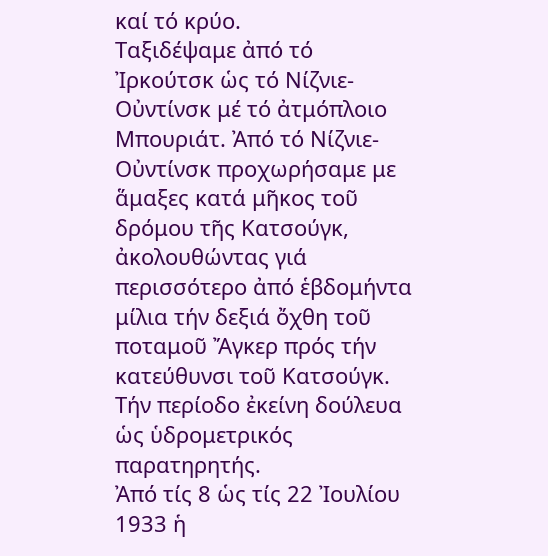καί τό κρύο.
Ταξιδέψαμε ἀπό τό Ἰρκούτσκ ὡς τό Νίζνιε-Οὐντίνσκ μέ τό ἀτμόπλοιο Μπουριάτ. Ἀπό τό Νίζνιε-Οὐντίνσκ προχωρήσαμε με ἅμαξες κατά μῆκος τοῦ δρόμου τῆς Κατσούγκ, ἀκολουθώντας γιά περισσότερο ἀπό ἑβδομήντα μίλια τήν δεξιά ὄχθη τοῦ ποταμοῦ Ἄγκερ πρός τήν κατεύθυνσι τοῦ Κατσούγκ. Τήν περίοδο ἐκείνη δούλευα ὡς ὑδρομετρικός παρατηρητής.
Ἀπό τίς 8 ὡς τίς 22 Ἰουλίου 1933 ἡ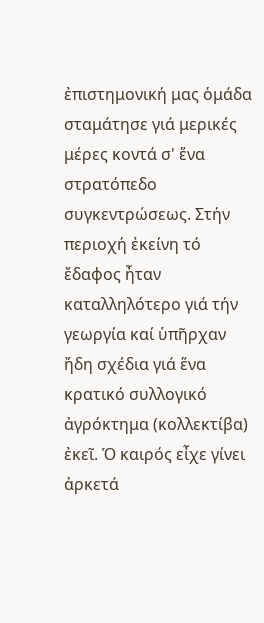ἐπιστημονική μας ὁμάδα σταμάτησε γιά μερικές μέρες κοντά σ' ἕνα στρατόπεδο συγκεντρώσεως. Στήν περιοχή ἐκείνη τό ἔδαφος ἦταν καταλληλότερο γιά τήν γεωργία καί ὑπῆρχαν ἤδη σχέδια γιά ἕνα κρατικό συλλογικό ἀγρόκτημα (κολλεκτίβα) ἐκεῖ. Ὁ καιρός εἶχε γίνει ἀρκετά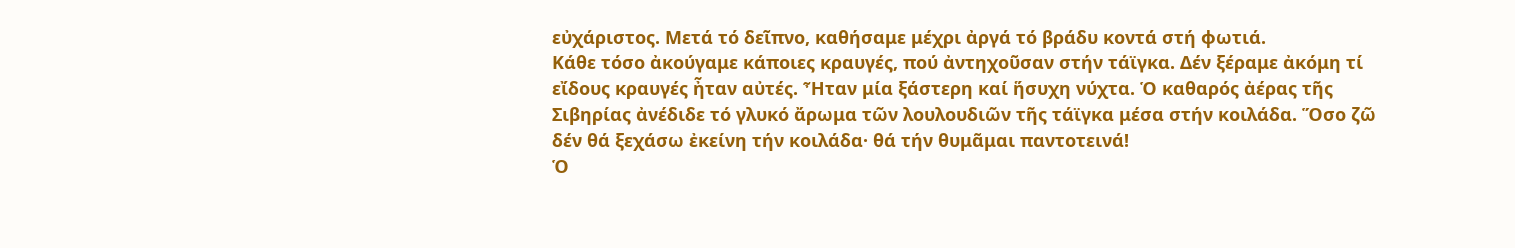εὐχάριστος. Μετά τό δεῖπνο, καθήσαμε μέχρι ἀργά τό βράδυ κοντά στή φωτιά.
Κάθε τόσο ἀκούγαμε κάποιες κραυγές, πού ἀντηχοῦσαν στήν τάϊγκα. Δέν ξέραμε ἀκόμη τί εἴδους κραυγές ἦταν αὐτές. Ἦταν μία ξάστερη καί ἥσυχη νύχτα. Ὁ καθαρός ἀέρας τῆς Σιβηρίας ἀνέδιδε τό γλυκό ἄρωμα τῶν λουλουδιῶν τῆς τάϊγκα μέσα στήν κοιλάδα. Ὅσο ζῶ δέν θά ξεχάσω ἐκείνη τήν κοιλάδα· θά τήν θυμᾶμαι παντοτεινά!
Ὁ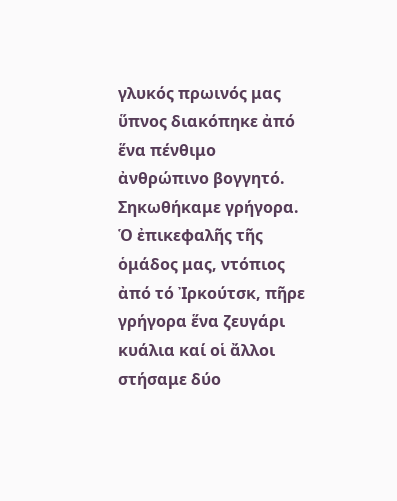γλυκός πρωινός μας ὕπνος διακόπηκε ἀπό ἕνα πένθιμο ἀνθρώπινο βογγητό. Σηκωθήκαμε γρήγορα. Ὁ ἐπικεφαλῆς τῆς ὁμάδος μας, ντόπιος ἀπό τό Ἰρκούτσκ, πῆρε γρήγορα ἕνα ζευγάρι κυάλια καί οἱ ἄλλοι στήσαμε δύο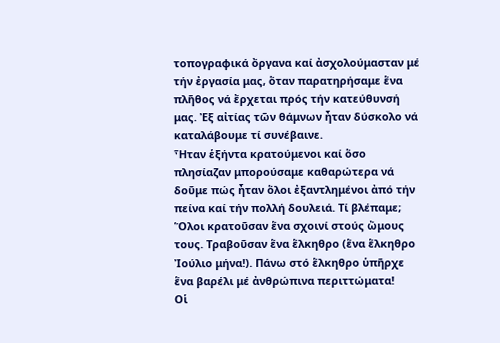τοπογραφικά ὄργανα καί ἀσχολούμασταν μέ τήν ἐργασία μας, ὅταν παρατηρήσαμε ἕνα πλῆθος νά ἔρχεται πρός τήν κατεύθυνσή μας. Ἐξ αἰτίας τῶν θάμνων ἦταν δύσκολο νά καταλάβουμε τί συνέβαινε.
Ἦταν ἑξήντα κρατούμενοι καί ὅσο πλησίαζαν μπορούσαμε καθαρώτερα νά δοῦμε πώς ἦταν ὅλοι ἐξαντλημένοι ἀπό τήν πείνα καί τήν πολλή δουλειά. Τί βλέπαμε; Ὅλοι κρατοῦσαν ἕνα σχοινί στούς ὤμους τους. Τραβοῦσαν ἕνα ἕλκηθρο (ἕνα ἕλκηθρο Ἰούλιο μήνα!). Πάνω στό ἕλκηθρο ὑπῆρχε ἕνα βαρέλι μέ ἀνθρώπινα περιττώματα!
Οἱ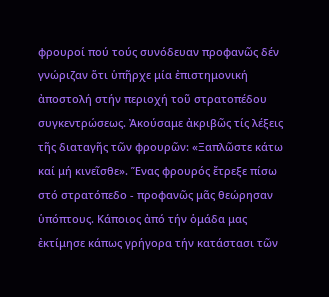φρουροί πού τούς συνόδευαν προφανῶς δέν γνώριζαν ὅτι ὑπῆρχε μία ἐπιστημονική ἀποστολή στήν περιοχή τοῦ στρατοπέδου συγκεντρώσεως. Ἀκούσαμε ἀκριβῶς τίς λέξεις τῆς διαταγῆς τῶν φρουρῶν: «Ξαπλῶστε κάτω καί μή κινεῖσθε». Ἕνας φρουρός ἔτρεξε πίσω στό στρατόπεδο - προφανῶς μᾶς θεώρησαν ὑπόπτους. Κάποιος ἀπό τήν ὁμάδα μας ἐκτίμησε κάπως γρήγορα τήν κατάστασι τῶν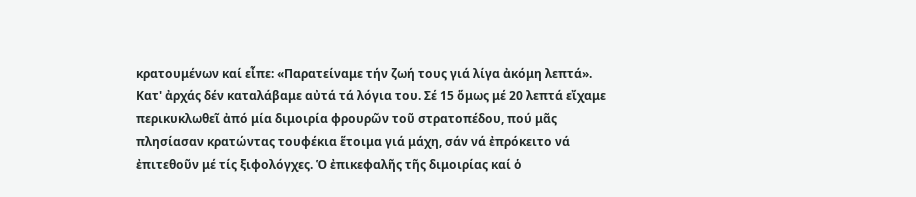κρατουμένων καί εἶπε: «Παρατείναμε τήν ζωή τους γιά λίγα ἀκόμη λεπτά».
Κατ' ἀρχάς δέν καταλάβαμε αὐτά τά λόγια του. Σέ 15 ὅμως μέ 20 λεπτά εἴχαμε περικυκλωθεῖ ἀπό μία διμοιρία φρουρῶν τοῦ στρατοπέδου, πού μᾶς πλησίασαν κρατώντας τουφέκια ἕτοιμα γιά μάχη, σάν νά ἐπρόκειτο νά ἐπιτεθοῦν μέ τίς ξιφολόγχες. Ὁ ἐπικεφαλῆς τῆς διμοιρίας καί ὁ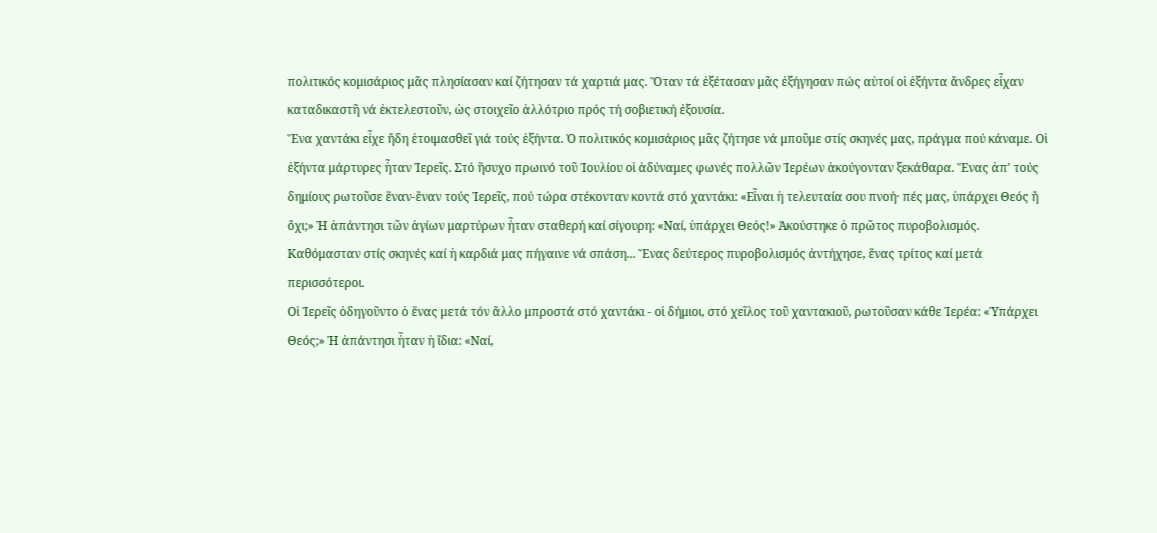πολιτικός κομισάριος μᾶς πλησίασαν καί ζήτησαν τά χαρτιά μας. Ὅταν τά ἐξέτασαν μᾶς ἐξήγησαν πώς αὐτοί οἱ ἑξήντα ἄνδρες εἶχαν καταδικαστῆ νά ἐκτελεστοῦν, ὡς στοιχεῖο ἀλλότριο πρός τή σοβιετική ἐξουσία.
Ἕνα χαντάκι εἶχε ἤδη ἑτοιμασθεῖ γιά τούς ἑξήντα. Ὁ πολιτικός κομισάριος μᾶς ζήτησε νά μποῦμε στίς σκηνές μας, πράγμα πού κάναμε. Οἱ ἑξήντα μάρτυρες ἦταν Ἱερεῖς. Στό ἥσυχο πρωινό τοῦ Ἰουλίου οἱ ἀδύναμες φωνές πολλῶν Ἱερέων ἀκούγονταν ξεκάθαρα. Ἕνας ἀπ' τούς δημίους ρωτοῦσε ἕναν-ἕναν τούς Ἱερεῖς, πού τώρα στέκονταν κοντά στό χαντάκι: «Εἶναι ἡ τελευταία σου πνοή· πές μας, ὑπάρχει Θεός ἤ ὄχι;» Ἡ ἀπάντησι τῶν ἁγίων μαρτύρων ἦταν σταθερή καί σίγουρη: «Ναί, ὑπάρχει Θεός!» Ἀκούστηκε ὁ πρῶτος πυροβολισμός. Καθόμασταν στίς σκηνές καί ἡ καρδιά μας πήγαινε νά σπάση... Ἕνας δεύτερος πυροβολισμός ἀντήχησε, ἕνας τρίτος καί μετά περισσότεροι.
Οἱ Ἱερεῖς ὁδηγοῦντο ὁ ἕνας μετά τόν ἄλλο μπροστά στό χαντάκι - οἱ δήμιοι, στό χεῖλος τοῦ χαντακιοῦ, ρωτοῦσαν κάθε Ἱερέα: «Ὑπάρχει Θεός;» Ἡ ἀπάντησι ἦταν ἡ ἴδια: «Ναί,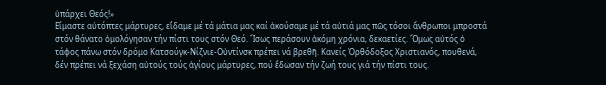ὑπάρχει Θεός!»
Εἴμαστε αὐτόπτες μάρτυρες, εἴδαμε μέ τά μάτια μας καί ἀκούσαμε μέ τά αὐτιά μας πῶς τόσοι ἄνθρωποι μπροστά στόν θάνατο ὁμολόγησαν τήν πίστι τους στόν Θεό. Ἴσως περάσουν ἀκόμη χρόνια, δεκαετίες. Ὅμως αὐτός ὁ τάφος πάνω στόν δρόμο Κατσούγκ-Νίζνιε-Οὐντίνσκ πρέπει νά βρεθῆ. Κανείς Ὀρθόδοξος Χριστιανός, πουθενά, δέν πρέπει νά ξεχάση αὐτούς τούς ἁγίους μάρτυρες, πού ἔδωσαν τήν ζωή τους γιά τήν πίστι τους.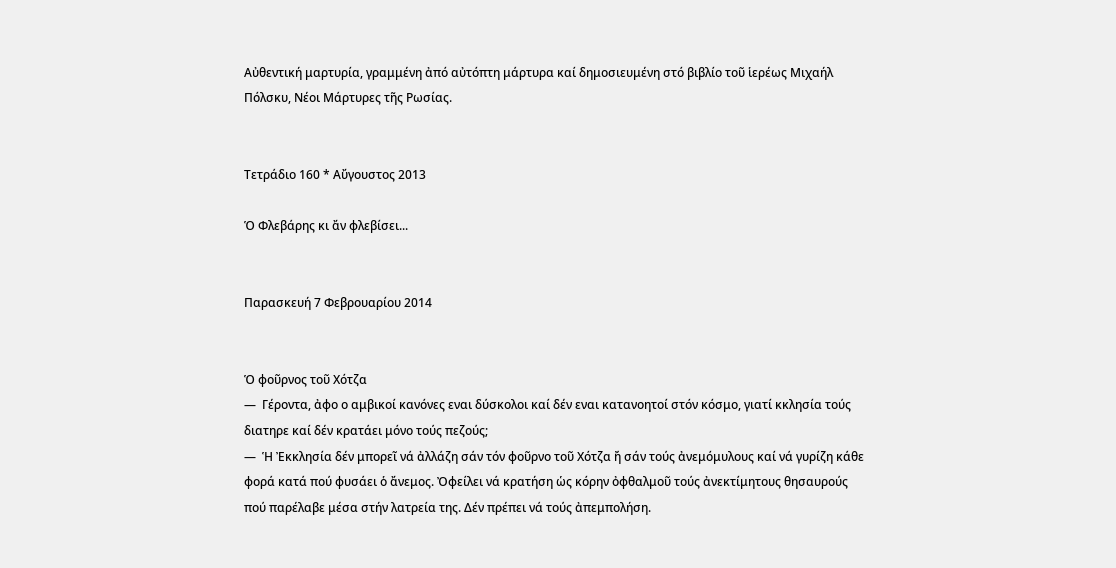Αὐθεντική μαρτυρία, γραμμένη ἀπό αὐτόπτη μάρτυρα καί δημοσιευμένη στό βιβλίο τοῦ ἱερέως Μιχαήλ Πόλσκυ, Νέοι Μάρτυρες τῆς Ρωσίας.


Τετράδιο 160 * Αὔγουστος 2013

Ὁ Φλεβάρης κι ἄν φλεβίσει...


Παρασκευή 7 Φεβρουαρίου 2014


Ὁ φοῦρνος τοῦ Χότζα
—  Γέροντα, ἀφο ο αμβικοί κανόνες εναι δύσκολοι καί δέν εναι κατανοητοί στόν κόσμο, γιατί κκλησία τούς διατηρε καί δέν κρατάει μόνο τούς πεζούς;
—  Ἡ Ἐκκλησία δέν μπορεῖ νά ἀλλάζη σάν τόν φοῦρνο τοῦ Χότζα ἤ σάν τούς ἀνεμόμυλους καί νά γυρίζη κάθε φορά κατά πού φυσάει ὁ ἄνεμος. Ὀφείλει νά κρατήση ὡς κόρην ὀφθαλμοῦ τούς ἀνεκτίμητους θησαυρούς πού παρέλαβε μέσα στήν λατρεία της. Δέν πρέπει νά τούς ἀπεμπολήση.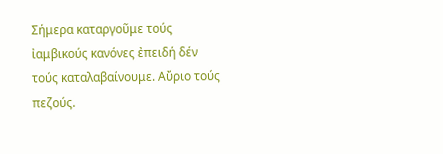Σήμερα καταργοῦμε τούς ἰαμβικούς κανόνες ἐπειδή δέν τούς καταλαβαίνουμε. Αὔριο τούς πεζούς.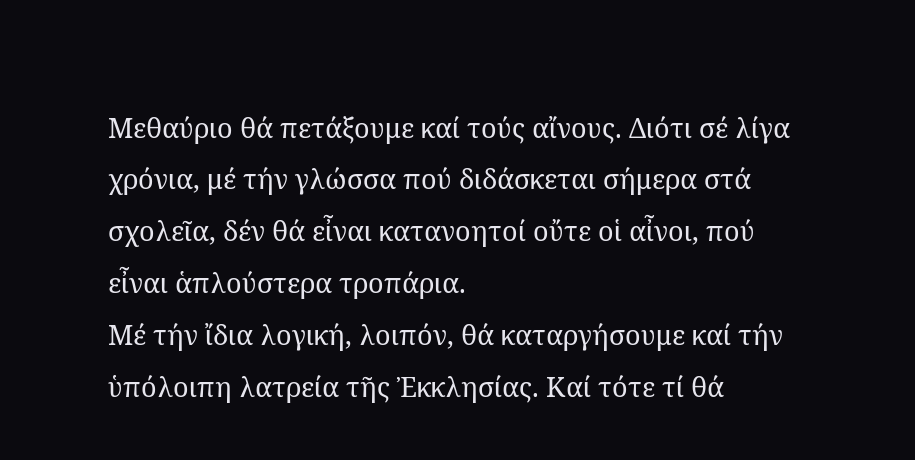Μεθαύριο θά πετάξουμε καί τούς αἴνους. Διότι σέ λίγα χρόνια, μέ τήν γλώσσα πού διδάσκεται σήμερα στά σχολεῖα, δέν θά εἶναι κατανοητοί οὔτε οἱ αἶνοι, πού εἶναι ἁπλούστερα τροπάρια.
Μέ τήν ἴδια λογική, λοιπόν, θά καταργήσουμε καί τήν ὑπόλοιπη λατρεία τῆς Ἐκκλησίας. Καί τότε τί θά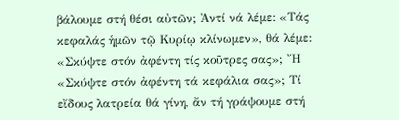βάλουμε στή θέσι αὐτῶν; Ἀντί νά λέμε: «Τάς κεφαλάς ἡμῶν τῷ Κυρίῳ κλίνωμεν», θά λέμε: «Σκύψτε στόν ἀφέντη τίς κοῦτρες σας»; Ἤ «Σκύψτε στόν ἀφέντη τά κεφάλια σας»; Τί εἴδους λατρεία θά γίνη, ἄν τή γράψουμε στή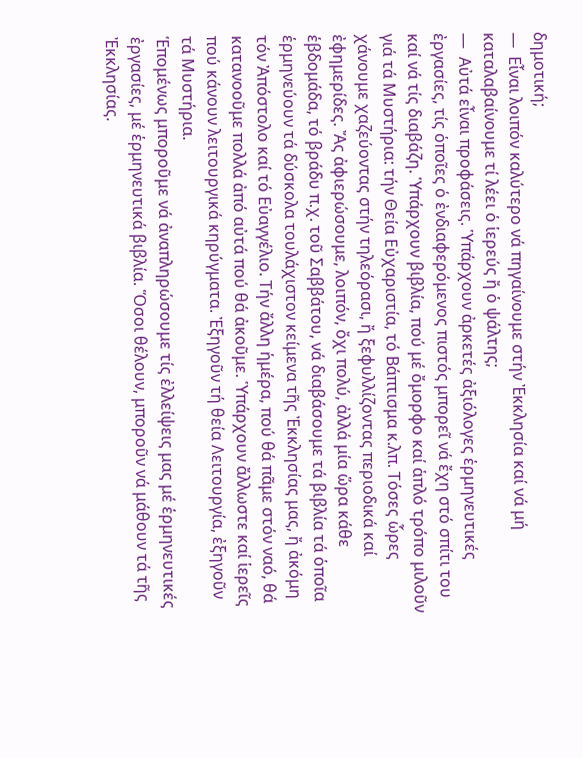δημοτική;
—  Εἶναι λοιπόν καλύτερο νά πηγαίνουμε στήν Ἐκκλησία καί νά μή καταλαβαίνουμε τί λέει ὁ ἱερεύς ἤ ὁ ψάλτης;
—  Αὐτά εἶναι προφάσεις. Ὑπάρχουν ἀρκετές ἀξιόλογες ἑρμηνευτικές ἐργασίες, τίς ὁποῖες ὁ ἐνδιαφερόμενος πιστός μπορεῖ νά ἔχη στό σπίτι του καί νά τίς διαβάζη. Ὑπάρχουν βιβλία, πού μέ ὄμορφο καί ἁπλό τρόπο μιλοῦν γιά τά Μυστήρια: τήν Θεία Εὐχαριστία, τό Βάπτισμα κ.λπ. Τόσες ὧρες χάνουμε χαζεύοντας στήν τηλεόρασι, ἤ ξεφυλλίζοντας περιοδικά καί ἐφημερίδες. Ἄς ἀφιερώσουμε, λοιπόν, ὄχι πολύ, ἀλλά μία ὥρα κάθε ἑβδομάδα, τό βράδυ π.χ. τοῦ Σαββάτου, νά διαβάσουμε τά βιβλία τά ὁποῖα ἑρμηνεύουν τά δύσκολα τουλάχιστον κείμενα τῆς Ἐκκλησίας μας, ἤ ἀκόμη τόν Ἀπόστολο καί τό Εὐαγγέλιο. Τήν ἄλλη ἡμέρα, πού θά πᾶμε στόν ναό, θά κατανοοῦμε πολλά ἀπό αὐτά πού θά ἀκοῦμε. Ὑπάρχουν ἄλλωστε καί ἱερεῖς πού κάνουν λειτουργικά κηρύγματα. Ἐξηγοῦν τή θεία Λειτουργία, ἐξηγοῦν τά Μυστήρια.
Ἑπομένως μποροῦμε νά ἀναπληρώσουμε τίς ἐλλείψεις μας μέ ἑρμηνευτικές ἐργασίες, μέ ἑρμηνευτικά βιβλία. Ὅσοι θέλουν, μποροῦν νά μάθουν τά τῆς Ἐκκλησίας.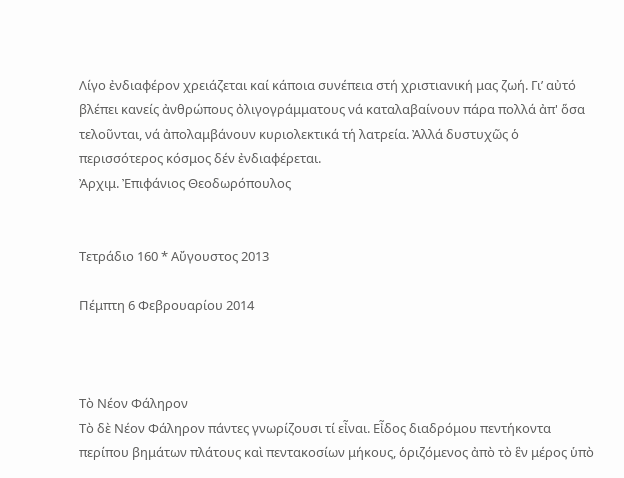Λίγο ἐνδιαφέρον χρειάζεται καί κάποια συνέπεια στή χριστιανική μας ζωή. Γι’ αὐτό βλέπει κανείς ἀνθρώπους ὀλιγογράμματους νά καταλαβαίνουν πάρα πολλά ἀπ' ὅσα τελοῦνται, νά ἀπολαμβάνουν κυριολεκτικά τή λατρεία. Ἀλλά δυστυχῶς ὁ περισσότερος κόσμος δέν ἐνδιαφέρεται.
Ἀρχιμ. Ἐπιφάνιος Θεοδωρόπουλος


Τετράδιο 160 * Αὔγουστος 2013

Πέμπτη 6 Φεβρουαρίου 2014



Τὸ Νέον Φάληρον
Τὸ δὲ Νέον Φάληρον πάντες γνωρίζουσι τί εἶναι. Εἶδος διαδρόμου πεντήκοντα περίπου βημάτων πλάτους καὶ πεντακοσίων μήκους, ὁριζόμενος ἀπὸ τὸ ἓν μέρος ὑπὸ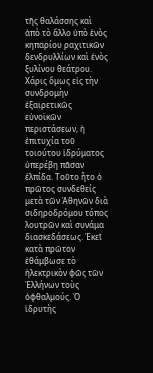τῆς θαλάσσης καὶ ἀπὸ τὸ ἄλλο ὑπὸ ἑνὸς κηπαρίου ραχιτικῶν δενδρυλλίων καὶ ἑνὸς ξυλίνου θεάτρου. Χάρις ὅμως εἰς τὴν συνδρομὴν ἐξαιρετικῶς εὐνοϊκῶν περιστάσεων, ἡ ἐπιτυχία τοῦ τοιούτου ἱδρύματος ὑπερέβη πᾶσαν ἐλπίδα. Τοῦτο ἦτο ὁ πρῶτος συνδεθείς μετὰ τῶν Ἀθηνῶν διὰ σιδηροδρόμου τόπος λουτρῶν καὶ συνάμα διασκεδάσεως. Ἐκεῖ κατὰ πρῶτον ἐθάμβωσε τὸ ἠλεκτρικὸν φῶς τῶν Ἑλλήνων τοὺς ὀφθαλμούς. Ὁ ἱδρυτὴς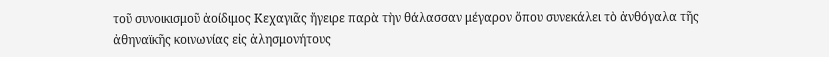τοῦ συνοικισμοῦ ἀοίδιμος Κεχαγιᾶς ἤγειρε παρὰ τὴν θάλασσαν μέγαρον ὅπου συνεκάλει τὸ ἀνθόγαλα τῆς ἀθηναϊκῆς κοινωνίας εἰς ἀλησμονήτους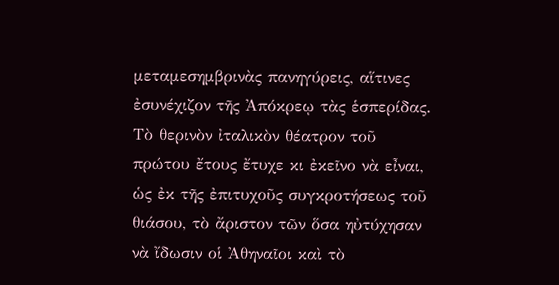μεταμεσημβρινὰς πανηγύρεις, αἵτινες ἐσυνέχιζον τῆς Ἀπόκρεῳ τὰς ἑσπερίδας. Τὸ θερινὸν ἰταλικὸν θέατρον τοῦ πρώτου ἔτους ἔτυχε κι ἐκεῖνο νὰ εἶναι, ὡς ἐκ τῆς ἐπιτυχοῦς συγκροτήσεως τοῦ θιάσου, τὸ ἄριστον τῶν ὅσα ηὐτύχησαν νὰ ἴδωσιν οἱ Ἀθηναῖοι καὶ τὸ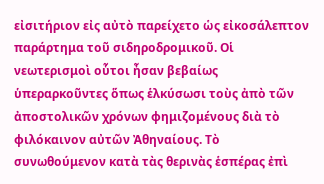εἰσιτήριον εἰς αὐτὸ παρείχετο ὡς εἰκοσάλεπτον παράρτημα τοῦ σιδηροδρομικοῦ. Οἱ νεωτερισμοὶ οὗτοι ἦσαν βεβαίως ὑπεραρκοῦντες ὅπως ἑλκύσωσι τοὺς ἀπὸ τῶν ἀποστολικῶν χρόνων φημιζομένους διὰ τὸ φιλόκαινον αὐτῶν Ἀθηναίους. Τὸ συνωθούμενον κατὰ τὰς θερινὰς ἑσπέρας ἐπὶ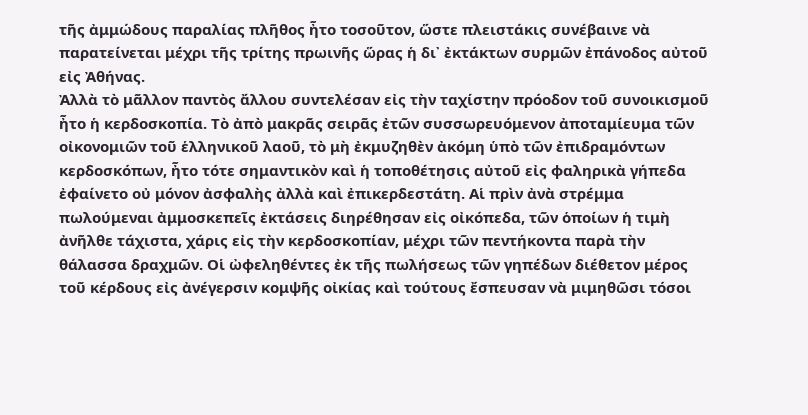τῆς ἀμμώδους παραλίας πλῆθος ἦτο τοσοῦτον, ὥστε πλειστάκις συνέβαινε νὰ παρατείνεται μέχρι τῆς τρίτης πρωινῆς ὥρας ἡ δι᾿ ἐκτάκτων συρμῶν ἐπάνοδος αὐτοῦ εἰς Ἀθήνας.
Ἀλλὰ τὸ μᾶλλον παντὸς ἄλλου συντελέσαν εἰς τὴν ταχίστην πρόοδον τοῦ συνοικισμοῦ ἦτο ἡ κερδοσκοπία. Τὸ ἀπὸ μακρᾶς σειρᾶς ἐτῶν συσσωρευόμενον ἀποταμίευμα τῶν οἰκονομιῶν τοῦ ἑλληνικοῦ λαοῦ, τὸ μὴ ἐκμυζηθὲν ἀκόμη ὑπὸ τῶν ἐπιδραμόντων κερδοσκόπων, ἦτο τότε σημαντικὸν καὶ ἡ τοποθέτησις αὐτοῦ εἰς φαληρικὰ γήπεδα ἐφαίνετο οὐ μόνον ἀσφαλὴς ἀλλὰ καὶ ἐπικερδεστάτη. Αἱ πρὶν ἀνὰ στρέμμα πωλούμεναι ἀμμοσκεπεῖς ἐκτάσεις διηρέθησαν εἰς οἰκόπεδα, τῶν ὁποίων ἡ τιμὴ ἀνῆλθε τάχιστα, χάρις εἰς τὴν κερδοσκοπίαν, μέχρι τῶν πεντήκοντα παρὰ τὴν θάλασσα δραχμῶν. Οἱ ὠφεληθέντες ἐκ τῆς πωλήσεως τῶν γηπέδων διέθετον μέρος τοῦ κέρδους εἰς ἀνέγερσιν κομψῆς οἰκίας καὶ τούτους ἔσπευσαν νὰ μιμηθῶσι τόσοι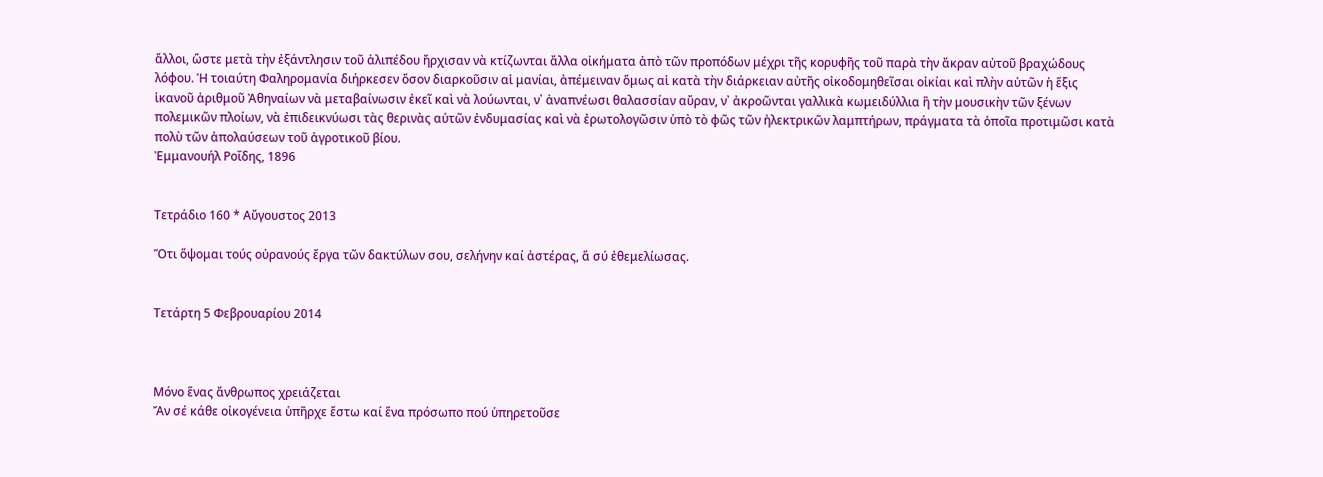ἄλλοι, ὥστε μετὰ τὴν ἐξάντλησιν τοῦ ἁλιπέδου ἤρχισαν νὰ κτίζωνται ἄλλα οἰκήματα ἀπὸ τῶν προπόδων μέχρι τῆς κορυφῆς τοῦ παρὰ τὴν ἄκραν αὐτοῦ βραχώδους λόφου. Ἡ τοιαύτη Φαληρομανία διήρκεσεν ὅσον διαρκοῦσιν αἱ μανίαι, ἀπέμειναν ὅμως αἱ κατὰ τὴν διάρκειαν αὐτῆς οἰκοδομηθεῖσαι οἰκίαι καὶ πλὴν αὐτῶν ἡ ἕξις ἱκανοῦ ἀριθμοῦ Ἀθηναίων νὰ μεταβαίνωσιν ἐκεῖ καὶ νὰ λούωνται, ν᾿ ἀναπνέωσι θαλασσίαν αὔραν, ν᾿ ἀκροῶνται γαλλικὰ κωμειδύλλια ἢ τὴν μουσικὴν τῶν ξένων πολεμικῶν πλοίων, νὰ ἐπιδεικνύωσι τὰς θερινὰς αὐτῶν ἐνδυμασίας καὶ νὰ ἐρωτολογῶσιν ὑπὸ τὸ φῶς τῶν ἠλεκτρικῶν λαμπτήρων, πράγματα τὰ ὁποῖα προτιμῶσι κατὰ πολὺ τῶν ἀπολαύσεων τοῦ ἀγροτικοῦ βίου.
Ἐμμανουήλ Ροΐδης, 1896


Τετράδιο 160 * Αὔγουστος 2013

Ὅτι ὅψομαι τούς οὐρανούς ἔργα τῶν δακτύλων σου, σελήνην καί ἀστέρας, ἅ σύ ἐθεμελίωσας.


Τετάρτη 5 Φεβρουαρίου 2014



Μόνο ἕνας ἄνθρωπος χρειάζεται
Ἄν σέ κάθε οἰκογένεια ὑπῆρχε ἔστω καί ἕνα πρόσωπο πού ὑπηρετοῦσε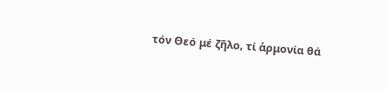τόν Θεό μέ ζῆλο, τί ἁρμονία θά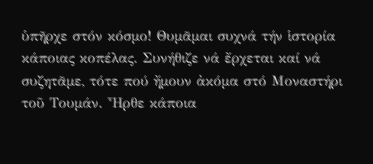ὑπῆρχε στόν κόσμο! Θυμᾶμαι συχνά τήν ἱστορία κάποιας κοπέλας. Συνήθιζε νά ἔρχεται καί νά συζητᾶμε, τότε πού ἤμουν ἀκόμα στό Μοναστήρι τοῦ Τουμάν. Ἦρθε κάποια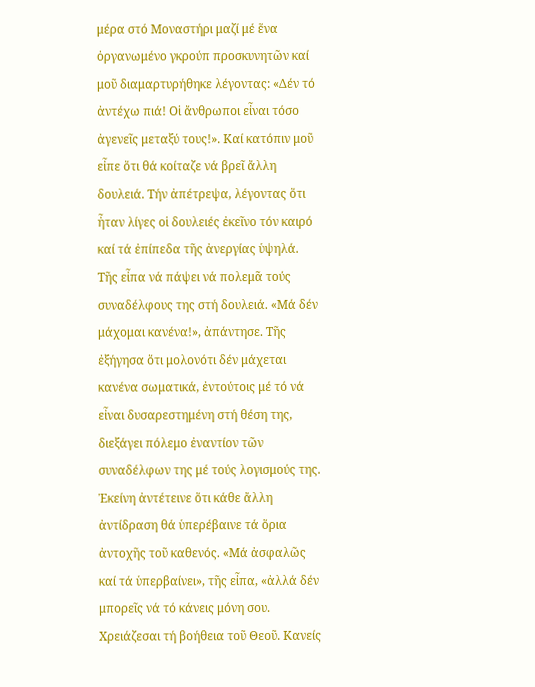μέρα στό Μοναστήρι μαζί μέ ἕνα ὀργανωμένο γκρούπ προσκυνητῶν καί μοῦ διαμαρτυρήθηκε λέγοντας: «Δέν τό ἀντέχω πιά! Οἱ ἄνθρωποι εἶναι τόσο ἀγενεῖς μεταξύ τους!». Καί κατόπιν μοῦ εἶπε ὅτι θά κοίταζε νά βρεῖ ἄλλη δουλειά. Τήν ἀπέτρεψα, λέγοντας ὅτι ἦταν λίγες οἱ δουλειές ἐκεῖνο τόν καιρό καί τά ἐπίπεδα τῆς ἀνεργίας ὑψηλά.
Τῆς εἶπα νά πάψει νά πολεμᾶ τούς συναδέλφους της στή δουλειά. «Μά δέν μάχομαι κανένα!», ἀπάντησε. Τῆς ἐξήγησα ὅτι μολονότι δέν μάχεται κανένα σωματικά, ἐντούτοις μέ τό νά εἶναι δυσαρεστημένη στή θέση της, διεξάγει πόλεμο ἐναντίον τῶν συναδέλφων της μέ τούς λογισμούς της. Ἐκείνη ἀντέτεινε ὅτι κάθε ἄλλη ἀντίδραση θά ὑπερέβαινε τά ὅρια ἀντοχῆς τοῦ καθενός. «Μά ἀσφαλῶς καί τά ὑπερβαίνει», τῆς εἶπα, «ἀλλά δέν μπορεῖς νά τό κάνεις μόνη σου. Χρειάζεσαι τή βοήθεια τοῦ Θεοῦ. Κανείς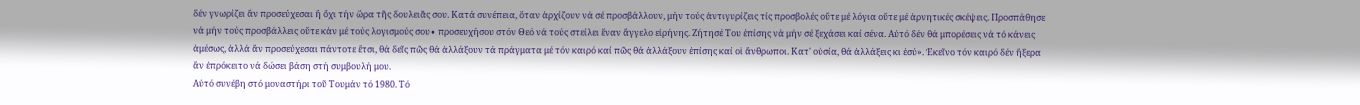δέν γνωρίζει ἄν προσεύχεσαι ἤ ὄχι τήν ὥρα τῆς δουλειᾶς σου. Κατά συνέπεια, ὅταν ἀρχίζουν νά σέ προσβάλλουν, μήν τούς ἀντιγυρίζεις τίς προσβολές οὔτε μέ λόγια οὔτε μέ ἀρνητικές σκέψεις. Προσπάθησε νά μήν τούς προσβάλλεις οὔτε κἁν μέ τούς λογισμούς σου∙ προσευχήσου στόν Θεό νά τούς στείλει ἕναν ἄγγελο εἰρήνης. Ζήτησέ Του ἐπίσης νά μήν σέ ξεχάσει καί σένα. Αὐτό δέν θά μπορέσεις νά τό κάνεις ἀμέσως, ἀλλά ἄν προσεύχεσαι πάντοτε ἔτσι, θά δεῖς πῶς θά ἀλλάξουν τά πράγματα μέ τόν καιρό καί πῶς θά ἀλλάξουν ἐπίσης καί οἱ ἄνθρωποι. Κατ' οὐσία, θά ἀλλάξεις κι ἐσύ». Ἐκεῖνο τόν καιρό δέν ἤξερα ἄν ἐπρόκειτο νά δώσει βάση στή συμβουλή μου.
Αὐτό συνέβη στό μοναστήρι τοῦ Τουμάν τό 1980. Τό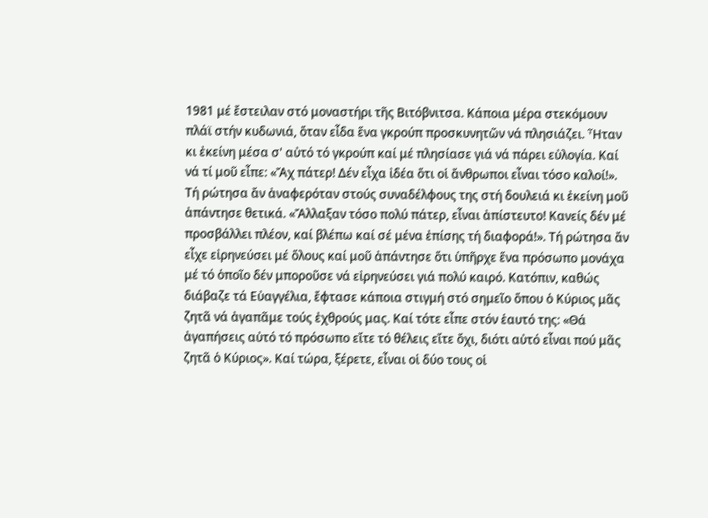1981 μέ ἔστειλαν στό μοναστήρι τῆς Βιτόβνιτσα. Κάποια μέρα στεκόμουν πλάϊ στήν κυδωνιά, ὅταν εἶδα ἕνα γκρούπ προσκυνητῶν νά πλησιάζει. Ἦταν κι ἐκείνη μέσα σ' αὐτό τό γκρούπ καί μέ πλησίασε γιά νά πάρει εὐλογία. Καί νά τί μοῦ εἶπε: «Ἄχ πάτερ! Δέν εἶχα ἰδέα ὅτι οἱ ἄνθρωποι εἶναι τόσο καλοί!». Τή ρώτησα ἄν ἀναφερόταν στούς συναδέλφους της στή δουλειά κι ἐκείνη μοῦ ἀπάντησε θετικά. «Ἄλλαξαν τόσο πολύ πάτερ, εἶναι ἀπίστευτο! Κανείς δέν μέ προσβάλλει πλέον, καί βλέπω καί σέ μένα ἐπίσης τή διαφορά!». Τή ρώτησα ἄν εἶχε εἰρηνεύσει μέ ὅλους καί μοῦ ἀπάντησε ὅτι ὑπῆρχε ἕνα πρόσωπο μονάχα μέ τό ὁποῖο δέν μποροῦσε νά εἰρηνεύσει γιά πολύ καιρό. Κατόπιν, καθώς διάβαζε τά Εὐαγγέλια, ἔφτασε κάποια στιγμή στό σημεῖο ὅπου ὁ Κύριος μᾶς ζητᾶ νά ἀγαπᾶμε τούς ἐχθρούς μας. Καί τότε εἶπε στόν ἑαυτό της: «Θά ἀγαπήσεις αὐτό τό πρόσωπο εἴτε τό θέλεις εἴτε ὄχι, διότι αὐτό εἶναι πού μᾶς ζητᾶ ὁ Κύριος». Καί τώρα, ξέρετε, εἶναι οἱ δύο τους οἱ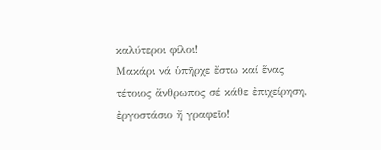καλύτεροι φίλοι!
Μακάρι νά ὑπῆρχε ἔστω καί ἕνας τέτοιος ἄνθρωπος σέ κάθε ἐπιχείρηση, ἐργοστάσιο ἤ γραφεῖο!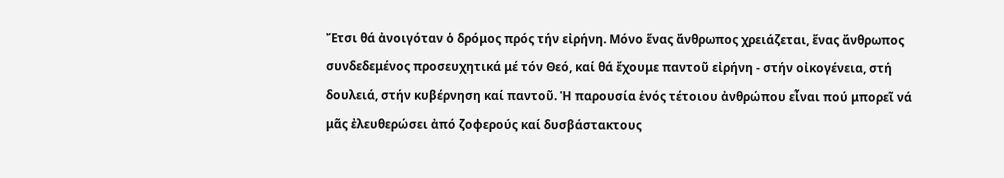Ἔτσι θά ἀνοιγόταν ὁ δρόμος πρός τήν εἰρήνη. Μόνο ἕνας ἄνθρωπος χρειάζεται, ἕνας ἄνθρωπος συνδεδεμένος προσευχητικά μέ τόν Θεό, καί θά ἔχουμε παντοῦ εἰρήνη - στήν οἰκογένεια, στή δουλειά, στήν κυβέρνηση καί παντοῦ. Ἡ παρουσία ἑνός τέτοιου ἀνθρώπου εἶναι πού μπορεῖ νά μᾶς ἐλευθερώσει ἀπό ζοφερούς καί δυσβάστακτους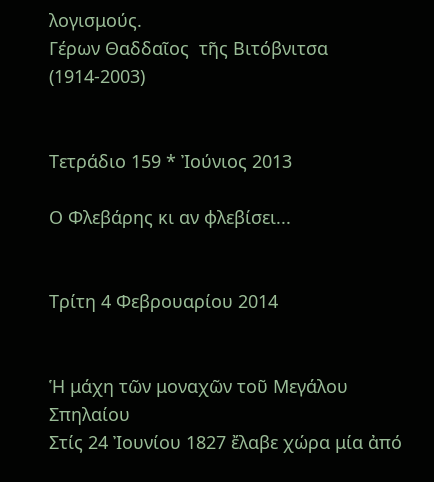λογισμούς.
Γέρων Θαδδαῖος  τῆς Βιτόβνιτσα (1914-2003)


Τετράδιο 159 * Ἰούνιος 2013

Ο Φλεβάρης κι αν φλεβίσει...


Τρίτη 4 Φεβρουαρίου 2014


Ἡ μάχη τῶν μοναχῶν τοῦ Μεγάλου Σπηλαίου
Στίς 24 Ἰουνίου 1827 ἔλαβε χώρα μία ἀπό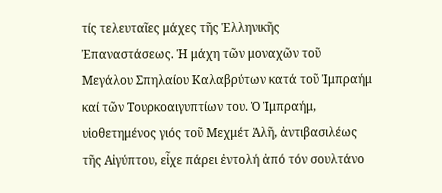τίς τελευταῖες μάχες τῆς Ἑλληνικῆς Ἐπαναστάσεως. Ἡ μάχη τῶν μοναχῶν τοῦ Μεγάλου Σπηλαίου Καλαβρύτων κατά τοῦ Ἰμπραήμ καί τῶν Τουρκοαιγυπτίων του. Ὁ Ἰμπραήμ, υἱοθετημένος γιός τοῦ Μεχμέτ Ἀλῆ, ἀντιβασιλέως τῆς Αἰγύπτου, εἶχε πάρει ἐντολή ἀπό τόν σουλτάνο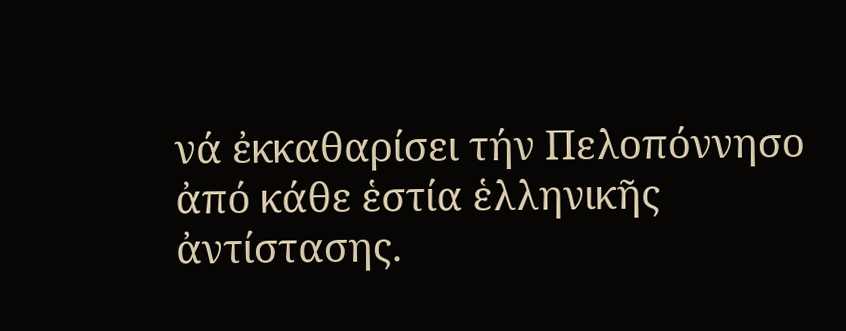νά ἐκκαθαρίσει τήν Πελοπόννησο ἀπό κάθε ἑστία ἑλληνικῆς ἀντίστασης.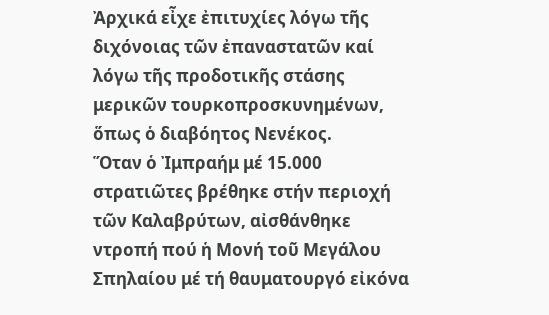Ἀρχικά εἶχε ἐπιτυχίες λόγω τῆς διχόνοιας τῶν ἐπαναστατῶν καί λόγω τῆς προδοτικῆς στάσης μερικῶν τουρκοπροσκυνημένων, ὅπως ὁ διαβόητος Νενέκος.
Ὅταν ὁ Ἰμπραήμ μέ 15.000 στρατιῶτες βρέθηκε στήν περιοχή τῶν Καλαβρύτων, αἰσθάνθηκε ντροπή πού ἡ Μονή τοῦ Μεγάλου Σπηλαίου μέ τή θαυματουργό εἰκόνα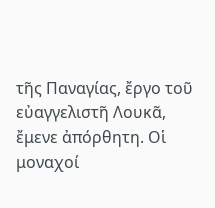τῆς Παναγίας, ἔργο τοῦ εὐαγγελιστῆ Λουκᾶ, ἔμενε ἀπόρθητη. Οἱ μοναχοί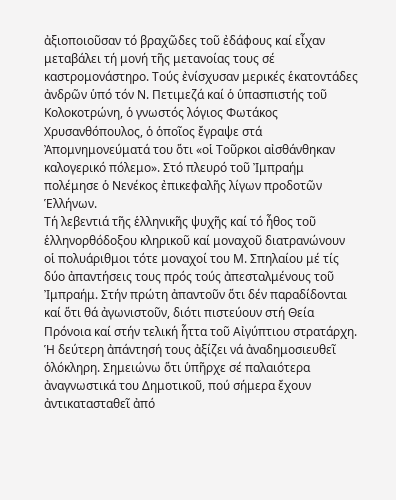ἀξιοποιοῦσαν τό βραχῶδες τοῦ ἐδάφους καί εἶχαν μεταβάλει τή μονή τῆς μετανοίας τους σέ καστρομονάστηρο. Τούς ἐνίσχυσαν μερικές ἑκατοντάδες ἀνδρῶν ὑπό τόν Ν. Πετιμεζά καί ὁ ὑπασπιστής τοῦ Κολοκοτρώνη, ὁ γνωστός λόγιος Φωτάκος Χρυσανθόπουλος, ὁ ὁποῖος ἔγραψε στά Ἀπομνημονεύματά του ὅτι «οἱ Τοῦρκοι αἰσθάνθηκαν καλογερικό πόλεμο». Στό πλευρό τοῦ Ἰμπραήμ πολέμησε ὁ Νενέκος ἐπικεφαλῆς λίγων προδοτῶν Ἑλλήνων.
Τή λεβεντιά τῆς ἑλληνικῆς ψυχῆς καί τό ἦθος τοῦ ἑλληνορθόδοξου κληρικοῦ καί μοναχοῦ διατρανώνουν οἱ πολυάριθμοι τότε μοναχοί του Μ. Σπηλαίου μέ τίς δύο ἀπαντήσεις τους πρός τούς ἀπεσταλμένους τοῦ Ἰμπραήμ. Στήν πρώτη ἀπαντοῦν ὅτι δέν παραδίδονται καί ὅτι θά ἀγωνιστοῦν, διότι πιστεύουν στή Θεία Πρόνοια καί στήν τελική ἧττα τοῦ Αἰγύπτιου στρατάρχη.
Ἡ δεύτερη ἀπάντησή τους ἀξίζει νά ἀναδημοσιευθεῖ ὁλόκληρη. Σημειώνω ὅτι ὑπῆρχε σέ παλαιότερα ἀναγνωστικά του Δημοτικοῦ, πού σήμερα ἔχουν ἀντικατασταθεῖ ἀπό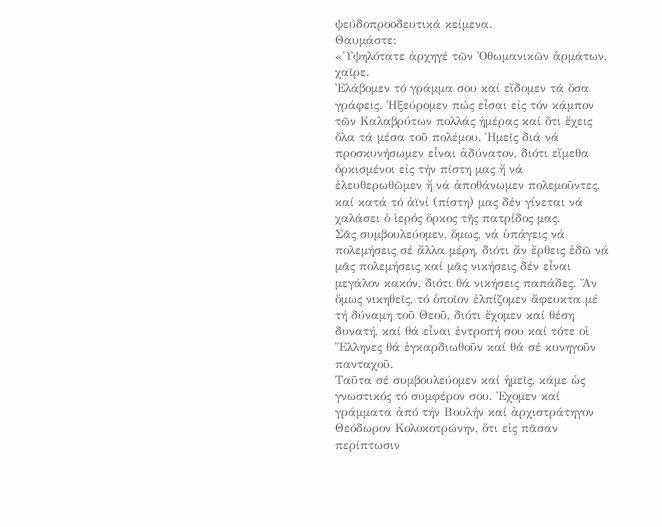ψευδοπροοδευτικά κείμενα.
Θαυμάστε:
«Ὑψηλότατε ἀρχηγέ τῶν Ὀθωμανικῶν ἁρμάτων, χαῖρε.
Ἐλάβομεν τό γράμμα σου καί εἴδομεν τά ὅσα γράφεις. Ἠξεύρομεν πώς εἶσαι εἰς τόν κάμπον τῶν Καλαβρύτων πολλάς ἡμέρας καί ὅτι ἔχεις ὅλα τά μέσα τοῦ πολέμου. Ἡμεῖς διά νά προσκυνήσωμεν εἶναι ἀδύνατον, διότι εἴμεθα ὁρκισμένοι εἰς τήν πίστη μας ἤ νά ἐλευθερωθῶμεν ἤ νά ἀποθάνωμεν πολεμοῦντες, καί κατά τό ἀϊνί (πίστη) μας δέν γίνεται νά χαλάσει ὁ ἱερός ὅρκος τῆς πατρίδος μας.
Σᾶς συμβουλεύομεν, ὅμως, νά ὑπάγεις νά πολεμήσεις σέ ἄλλα μέρη, διότι ἄν ἔρθεις ἐδῶ νά μᾶς πολεμήσεις καί μᾶς νικήσεις δέν εἶναι μεγάλον κακόν, διότι θά νικήσεις παπάδες. Ἄν ὅμως νικηθεῖς, τό ὁποῖον ἐλπίζομεν ἄφευκτα μέ τή δύναμη τοῦ Θεοῦ, διότι ἔχομεν καί θέση δυνατή, καί θά εἶναι ἐντροπή σου καί τότε οἱ Ἕλληνες θά ἐγκαρδιωθοῦν καί θά σέ κυνηγοῦν πανταχοῦ.
Ταῦτα σέ συμβουλεύομεν καί ἡμεῖς, κάμε ὡς γνωστικός τό συμφέρον σου. Ἐχομεν καί γράμματα ἀπό τήν Βουλήν καί ἀρχιστράτηγον Θεόδωρον Κολοκοτρώνην, ὅτι εἰς πᾶσαν περίπτωσιν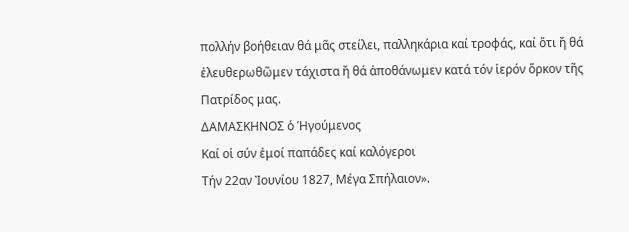πολλήν βοήθειαν θά μᾶς στείλει, παλληκάρια καί τροφάς, καί ὅτι ἤ θά ἐλευθερωθῶμεν τάχιστα ἤ θά ἀποθάνωμεν κατά τόν ἱερόν ὅρκον τῆς Πατρίδος μας.
ΔΑΜΑΣΚΗΝΟΣ ὁ Ἡγούμενος
Καί οἱ σύν ἐμοί παπάδες καί καλόγεροι
Τήν 22αν Ἰουνίου 1827, Μέγα Σπήλαιον».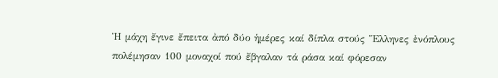Ἡ μάχη ἔγινε ἔπειτα ἀπό δύο ἡμέρες καί δίπλα στούς Ἕλληνες ἐνόπλους πολέμησαν 100 μοναχοί πού ἔβγαλαν τά ράσα καί φόρεσαν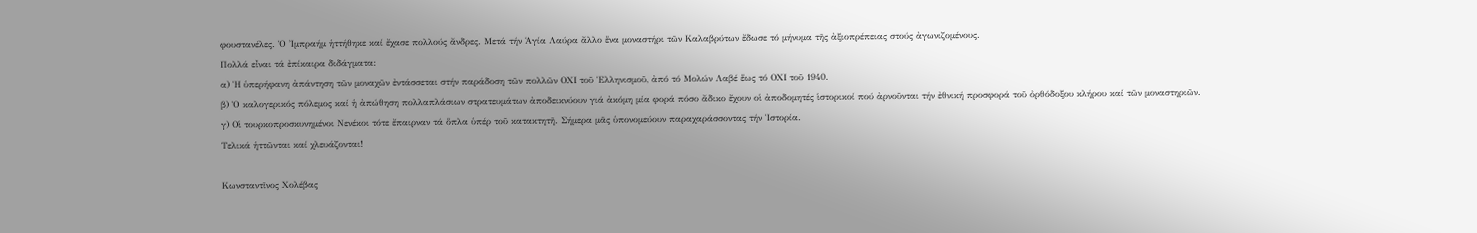φουστανέλες. Ὁ Ἰμπραήμ ἡττήθηκε καί ἔχασε πολλούς ἄνδρες. Μετά τήν Ἁγία Λαύρα ἄλλο ἕνα μοναστήρι τῶν Καλαβρύτων ἔδωσε τό μήνυμα τῆς ἀξιοπρέπειας στούς ἀγωνιζομένους.
Πολλά εἶναι τά ἐπίκαιρα διδάγματα:
α) Ἡ ὑπερήφανη ἀπάντηση τῶν μοναχῶν ἐντάσσεται στήν παράδοση τῶν πολλῶν ΟΧΙ τοῦ Ἑλληνισμοῦ, ἀπό τό Μολών Λαβέ ἕως τό ΟΧΙ τοῦ 1940.
β) Ὁ καλογερικός πόλεμος καί ἡ ἀπώθηση πολλαπλάσιων στρατευμάτων ἀποδεικνύουν γιά ἀκόμη μία φορά πόσο ἄδικο ἔχουν οἱ ἀποδομητές ἱστορικοί πού ἀρνοῦνται τήν ἐθνική προσφορά τοῦ ὀρθόδοξου κλήρου καί τῶν μοναστηριῶν.
γ) Οἱ τουρκοπροσκυνημένοι Νενέκοι τότε ἔπαιρναν τά ὅπλα ὑπέρ τοῦ κατακτητῆ. Σήμερα μᾶς ὑπονομεύουν παραχαράσσοντας τήν Ἱστορία.
Τελικά ἡττῶνται καί χλευάζονται!

Κωνσταντῖνος Χολέβας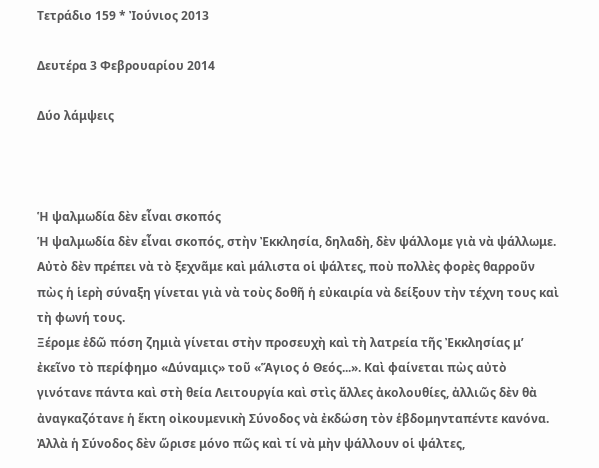Τετράδιο 159 * Ἰούνιος 2013

Δευτέρα 3 Φεβρουαρίου 2014

Δύο λάμψεις



Ἡ ψαλμωδία δὲν εἶναι σκοπός
Ἡ ψαλμωδία δὲν εἶναι σκοπός, στὴν Ἐκκλησία, δηλαδὴ, δὲν ψάλλομε γιὰ νὰ ψάλλωμε. Αὐτὸ δὲν πρέπει νὰ τὸ ξεχνᾶμε καὶ μάλιστα οἱ ψάλτες, ποὺ πολλὲς φορὲς θαρροῦν πὼς ἡ ἱερὴ σύναξη γίνεται γιὰ νὰ τοὺς δοθῆ ἡ εὐκαιρία νὰ δείξουν τὴν τέχνη τους καὶ τὴ φωνή τους.
Ξέρομε ἐδῶ πόση ζημιὰ γίνεται στὴν προσευχὴ καὶ τὴ λατρεία τῆς Ἐκκλησίας μ’ ἐκεῖνο τὸ περίφημο «Δύναμις» τοῦ «Ἅγιος ὁ Θεός...». Καὶ φαίνεται πὼς αὐτὸ γινότανε πάντα καὶ στὴ θεία Λειτουργία καὶ στὶς ἄλλες ἀκολουθίες, ἀλλιῶς δὲν θὰ ἀναγκαζότανε ἡ ἕκτη οἰκουμενικὴ Σύνοδος νὰ ἐκδώση τὸν ἑβδομηνταπέντε κανόνα.
Ἀλλὰ ἡ Σύνοδος δὲν ὥρισε μόνο πῶς καὶ τί νὰ μὴν ψάλλουν οἱ ψάλτες,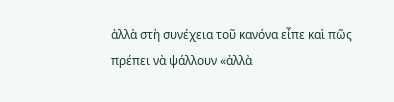ἀλλὰ στὴ συνέχεια τοῦ κανόνα εἶπε καὶ πῶς πρέπει νὰ ψάλλουν «ἀλλὰ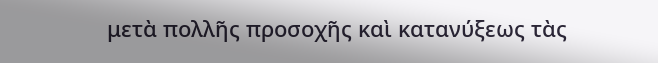μετὰ πολλῆς προσοχῆς καὶ κατανύξεως τὰς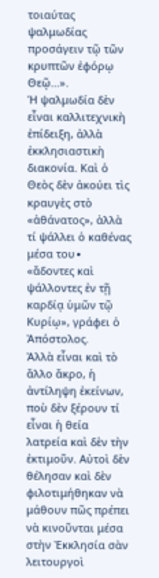τοιαύτας ψαλμωδίας προσάγειν τῷ τῶν κρυπτῶν ἐφόρῳ Θεῷ...».
Ἡ ψαλμωδία δὲν εἶναι καλλιτεχνικὴ ἐπίδειξη, ἀλλὰ ἐκκλησιαστικὴ διακονία. Καὶ ὁ Θεὸς δὲν ἀκούει τὶς κραυγὲς στὸ «ἀθάνατος», ἀλλὰ τί ψάλλει ὁ καθένας μέσα του∙ «ἄδοντες καὶ ψάλλοντες ἐν τῇ καρδίᾳ ὑμῶν τῷ Κυρίῳ», γράφει ὁ Ἀπόστολος.
Ἀλλὰ εἶναι καὶ τὸ ἄλλο ἄκρο, ἡ ἀντίληψη ἐκείνων, ποὺ δὲν ξέρουν τί εἶναι ἡ θεία λατρεία καὶ δὲν τὴν ἐκτιμοῦν. Αὐτοὶ δὲν θέλησαν καὶ δὲν φιλοτιμήθηκαν νὰ μάθουν πῶς πρέπει νὰ κινοῦνται μέσα στὴν Ἐκκλησία σὰν λειτουργοὶ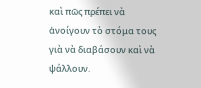καὶ πῶς πρέπει νὰ ἀνοίγουν τὸ στόμα τους γιὰ νὰ διαβάσουν καὶ νὰ ψάλλουν.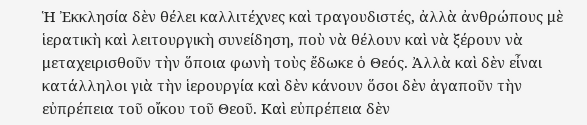Ἡ Ἐκκλησία δὲν θέλει καλλιτέχνες καὶ τραγουδιστές, ἀλλὰ ἀνθρώπους μὲ ἱερατικὴ καὶ λειτουργικὴ συνείδηση, ποὺ νὰ θέλουν καὶ νὰ ξέρουν νὰ μεταχειρισθοῦν τὴν ὅποια φωνὴ τοὺς ἔδωκε ὁ Θεός. Ἀλλὰ καὶ δὲν εἶναι κατάλληλοι γιὰ τὴν ἱερουργία καὶ δὲν κάνουν ὅσοι δὲν ἀγαποῦν τὴν εὐπρέπεια τοῦ οἴκου τοῦ Θεοῦ. Καὶ εὐπρέπεια δὲν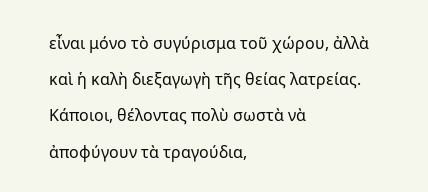εἶναι μόνο τὸ συγύρισμα τοῦ χώρου, ἀλλὰ καὶ ἡ καλὴ διεξαγωγὴ τῆς θείας λατρείας. Κάποιοι, θέλοντας πολὺ σωστὰ νὰ ἀποφύγουν τὰ τραγούδια,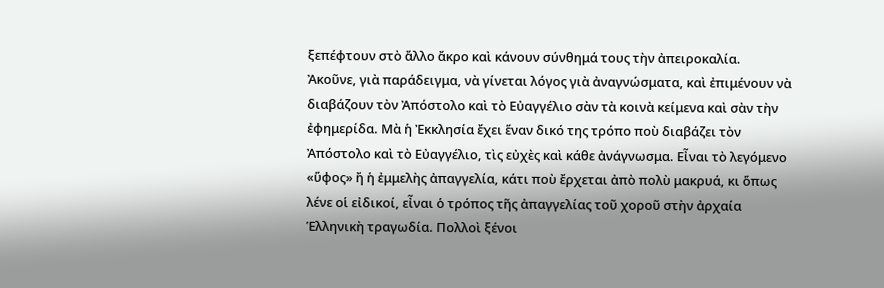ξεπέφτουν στὸ ἄλλο ἄκρο καὶ κάνουν σύνθημά τους τὴν ἀπειροκαλία.
Ἀκοῦνε, γιὰ παράδειγμα, νὰ γίνεται λόγος γιὰ ἀναγνώσματα, καὶ ἐπιμένουν νὰ διαβάζουν τὸν Ἀπόστολο καὶ τὸ Εὐαγγέλιο σὰν τὰ κοινὰ κείμενα καὶ σὰν τὴν ἐφημερίδα. Μὰ ἡ Ἐκκλησία ἔχει ἕναν δικό της τρόπο ποὺ διαβάζει τὸν Ἀπόστολο καὶ τὸ Εὐαγγέλιο, τὶς εὐχὲς καὶ κάθε ἀνάγνωσμα. Εἶναι τὸ λεγόμενο «ὕφος» ἤ ἡ ἐμμελὴς ἀπαγγελία, κάτι ποὺ ἔρχεται ἀπὸ πολὺ μακρυά, κι ὅπως λένε οἱ εἰδικοί, εἶναι ὁ τρόπος τῆς ἀπαγγελίας τοῦ χοροῦ στὴν ἀρχαία Ἑλληνικὴ τραγωδία. Πολλοὶ ξένοι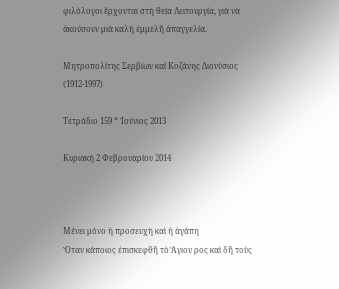φιλόλογοι ἔρχονται στὴ θεία Λειτουργία, γιὰ νὰ ἀκούσουν μιὰ καλὴ ἐμμελῆ ἀπαγγελία.

Μητροπολίτης Σερβίων καί Κοζάνης Διονύσιος (1912-1997)

Τετράδιο 159 * Ἰούνιος 2013

Κυριακή 2 Φεβρουαρίου 2014



Μένει μόνο ἡ προσευχὴ καὶ ἡ ἀγάπη
Ὅταν κάποιος ἐπισκεφθῆ τὸ Ἅγιον ρος καὶ δῆ τοὺς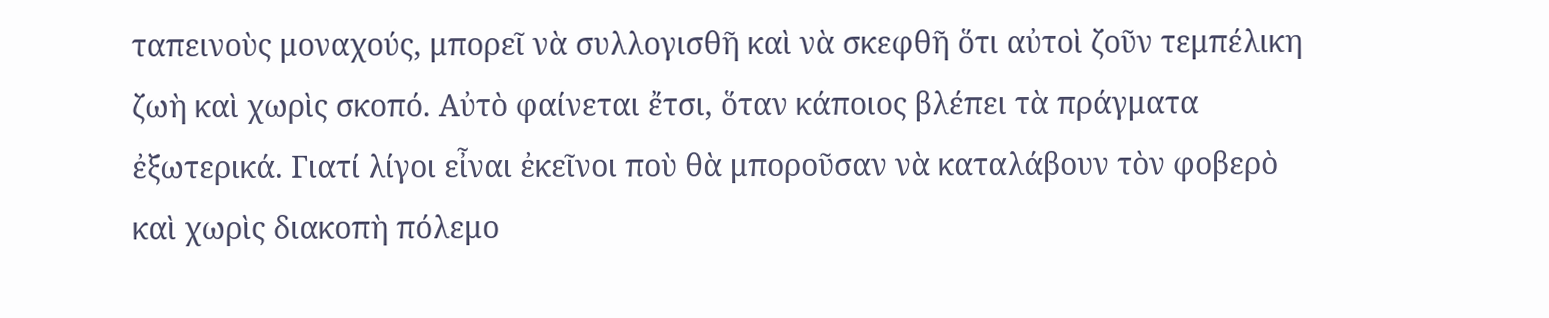ταπεινοὺς μοναχούς, μπορεῖ νὰ συλλογισθῆ καὶ νὰ σκεφθῆ ὅτι αὐτοὶ ζοῦν τεμπέλικη ζωὴ καὶ χωρὶς σκοπό. Αὐτὸ φαίνεται ἔτσι, ὅταν κάποιος βλέπει τὰ πράγματα ἐξωτερικά. Γιατί λίγοι εἶναι ἐκεῖνοι ποὺ θὰ μποροῦσαν νὰ καταλάβουν τὸν φοβερὸ καὶ χωρὶς διακοπὴ πόλεμο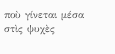ποὺ γίνεται μέσα στὶς ψυχὲς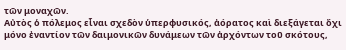τῶν μοναχῶν.
Αὐτὸς ὁ πόλεμος εἶναι σχεδὸν ὑπερφυσικός, ἀόρατος καὶ διεξάγεται ὄχι μόνο ἐναντίον τῶν δαιμονικῶν δυνάμεων τῶν ἀρχόντων τοῦ σκότους,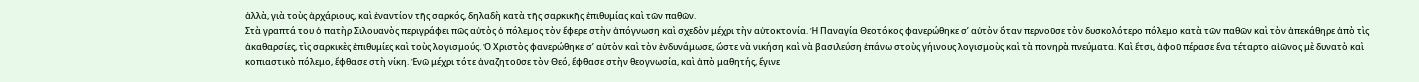ἀλλὰ, γιὰ τοὺς ἀρχάριους, καὶ ἐναντίον τῆς σαρκός, δηλαδὴ κατὰ τῆς σαρκικῆς ἐπιθυμίας καὶ τῶν παθῶν.
Στὰ γραπτά του ὁ πατὴρ Σιλουανὸς περιγράφει πῶς αὐτὸς ὁ πόλεμος τὸν ἔφερε στὴν ἀπόγνωση καὶ σχεδὸν μέχρι τὴν αὐτοκτονία. Ἡ Παναγία Θεοτόκος φανερώθηκε σ’ αὐτὸν ὅταν περνοῦσε τὸν δυσκολότερο πόλεμο κατὰ τῶν παθῶν καὶ τὸν ἀπεκάθηρε ἀπὸ τὶς ἀκαθαρσίες, τὶς σαρκικὲς ἐπιθυμίες καὶ τοὺς λογισμούς. Ὁ Χριστὸς φανερώθηκε σ’ αὐτὸν καὶ τὸν ἐνδυνάμωσε, ὥστε νὰ νικήση καὶ νὰ βασιλεύση ἐπάνω στοὺς γήινους λογισμοὺς καὶ τὰ πονηρὰ πνεύματα. Καὶ ἔτσι, ἀφοῦ πέρασε ἕνα τέταρτο αἰῶνος μὲ δυνατὸ καὶ κοπιαστικὸ πόλεμο, ἔφθασε στὴ νίκη. Ἐνῶ μέχρι τότε ἀναζητοῦσε τὸν Θεό, ἔφθασε στὴν θεογνωσία, καὶ ἀπὸ μαθητής, ἔγινε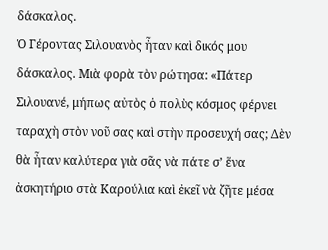δάσκαλος.
Ὁ Γέροντας Σιλουανὸς ἦταν καὶ δικός μου δάσκαλος. Μιὰ φορὰ τὸν ρώτησα: «Πάτερ Σιλουανέ, μήπως αὐτὸς ὁ πολὺς κόσμος φέρνει ταραχὴ στὸν νοῦ σας καὶ στὴν προσευχή σας; Δὲν θὰ ἦταν καλύτερα γιὰ σᾶς νὰ πάτε σ’ ἕνα ἀσκητήριο στὰ Καρούλια καὶ ἐκεῖ νὰ ζῆτε μέσα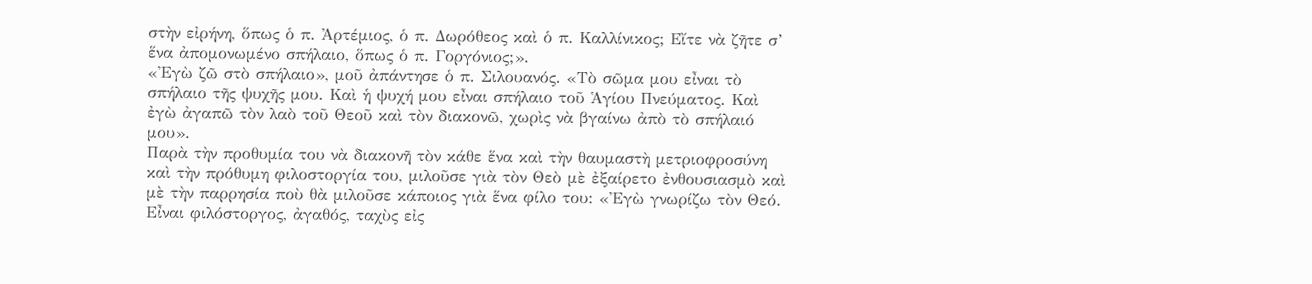στὴν εἰρήνη, ὅπως ὁ π. Ἀρτέμιος, ὁ π. Δωρόθεος καὶ ὁ π. Καλλίνικος; Εἴτε νὰ ζῆτε σ’ ἕνα ἀπομονωμένο σπήλαιο, ὅπως ὁ π. Γοργόνιος;».
«Ἐγὼ ζῶ στὸ σπήλαιο», μοῦ ἀπάντησε ὁ π. Σιλουανός. «Τὸ σῶμα μου εἶναι τὸ σπήλαιο τῆς ψυχῆς μου. Καὶ ἡ ψυχή μου εἶναι σπήλαιο τοῦ Ἁγίου Πνεύματος. Καὶ ἐγὼ ἀγαπῶ τὸν λαὸ τοῦ Θεοῦ καὶ τὸν διακονῶ, χωρὶς νὰ βγαίνω ἀπὸ τὸ σπήλαιό μου».
Παρὰ τὴν προθυμία του νὰ διακονῆ τὸν κάθε ἕνα καὶ τὴν θαυμαστὴ μετριοφροσύνη καὶ τὴν πρόθυμη φιλοστοργία του, μιλοῦσε γιὰ τὸν Θεὸ μὲ ἐξαίρετο ἐνθουσιασμὸ καὶ μὲ τὴν παρρησία ποὺ θὰ μιλοῦσε κάποιος γιὰ ἕνα φίλο του: «Ἐγὼ γνωρίζω τὸν Θεό. Εἶναι φιλόστοργος, ἀγαθός, ταχὺς εἰς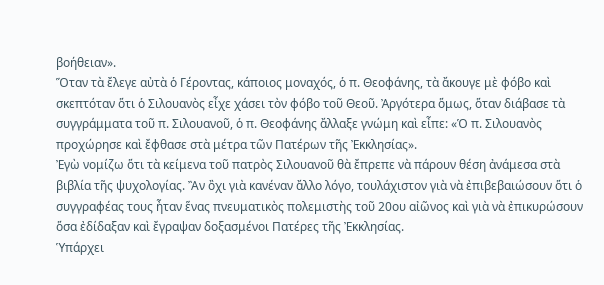βοήθειαν».
Ὅταν τὰ ἔλεγε αὐτὰ ὁ Γέροντας, κάποιος μοναχός, ὁ π. Θεοφάνης, τὰ ἄκουγε μὲ φόβο καὶ σκεπτόταν ὅτι ὁ Σιλουανὸς εἶχε χάσει τὸν φόβο τοῦ Θεοῦ. Ἀργότερα ὅμως, ὅταν διάβασε τὰ συγγράμματα τοῦ π. Σιλουανοῦ, ὁ π. Θεοφάνης ἄλλαξε γνώμη καὶ εἶπε: «Ὁ π. Σιλουανὸς προχώρησε καὶ ἔφθασε στὰ μέτρα τῶν Πατέρων τῆς Ἐκκλησίας».
Ἐγὼ νομίζω ὅτι τὰ κείμενα τοῦ πατρὸς Σιλουανοῦ θὰ ἔπρεπε νὰ πάρουν θέση ἀνάμεσα στὰ βιβλία τῆς ψυχολογίας. Ἂν ὂχι γιὰ κανέναν ἄλλο λόγο, τουλάχιστον γιὰ νὰ ἐπιβεβαιώσουν ὅτι ὁ συγγραφέας τους ἦταν ἕνας πνευματικὸς πολεμιστὴς τοῦ 20ου αἰῶνος καὶ γιὰ νὰ ἐπικυρώσουν ὅσα ἐδίδαξαν καὶ ἔγραψαν δοξασμένοι Πατέρες τῆς Ἐκκλησίας.
Ὑπάρχει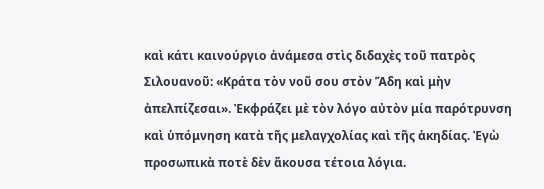καὶ κάτι καινούργιο ἀνάμεσα στὶς διδαχὲς τοῦ πατρὸς Σιλουανοῦ: «Κράτα τὸν νοῦ σου στὸν Ἅδη καὶ μὴν ἀπελπίζεσαι». Ἐκφράζει μὲ τὸν λόγο αὐτὸν μία παρότρυνση καὶ ὑπόμνηση κατὰ τῆς μελαγχολίας καὶ τῆς ἀκηδίας. Ἐγὼ προσωπικὰ ποτὲ δὲν ἄκουσα τέτοια λόγια.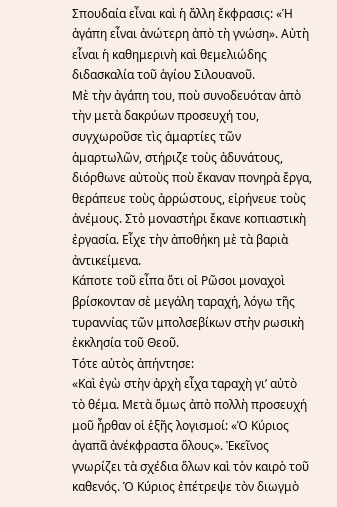Σπουδαία εἶναι καὶ ἡ ἄλλη ἔκφρασις: «Ἡ ἀγάπη εἶναι ἀνώτερη ἀπὸ τὴ γνώση». Αὐτὴ εἶναι ἡ καθημερινὴ καὶ θεμελιώδης διδασκαλία τοῦ ἁγίου Σιλουανοῦ.
Μὲ τὴν ἀγάπη του, ποὺ συνοδευόταν ἀπὸ τὴν μετὰ δακρύων προσευχή του, συγχωροῦσε τὶς ἁμαρτίες τῶν ἁμαρτωλῶν, στήριζε τοὺς ἀδυνάτους, διόρθωνε αὐτοὺς ποὺ ἔκαναν πονηρὰ ἔργα, θεράπευε τοὺς ἀρρώστους, εἰρήνευε τοὺς ἀνέμους. Στὸ μοναστήρι ἔκανε κοπιαστικὴ ἐργασία. Εἶχε τὴν ἀποθήκη μὲ τὰ βαριὰ ἀντικείμενα.
Κάποτε τοῦ εἶπα ὅτι οἱ Ρῶσοι μοναχοὶ βρίσκονταν σὲ μεγάλη ταραχή, λόγω τῆς τυραννίας τῶν μπολσεβίκων στὴν ρωσικὴ ἐκκλησία τοῦ Θεοῦ.
Τότε αὐτὸς ἀπήντησε:
«Καὶ ἐγὼ στὴν ἀρχὴ εἶχα ταραχὴ γι’ αὐτὸ τὸ θέμα. Μετὰ ὅμως ἀπὸ πολλὴ προσευχή μοῦ ἦρθαν οἱ ἑξῆς λογισμοί: «Ὁ Κύριος ἀγαπᾶ ἀνέκφραστα ὅλους». Ἐκεῖνος γνωρίζει τὰ σχέδια ὅλων καὶ τὸν καιρὸ τοῦ καθενός. Ὁ Κύριος ἐπέτρεψε τὸν διωγμὸ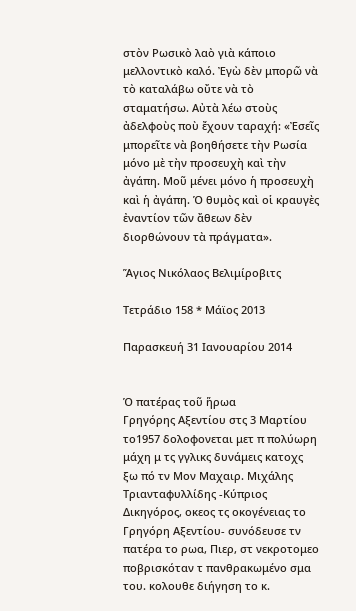στὸν Ρωσικὸ λαὸ γιὰ κάποιο μελλοντικὸ καλό. Ἐγὼ δὲν μπορῶ νὰ τὸ καταλάβω οὔτε νὰ τὸ σταματήσω. Αὐτὰ λέω στοὺς ἀδελφοὺς ποὺ ἔχουν ταραχή: «Ἐσεῖς μπορεῖτε νὰ βοηθήσετε τὴν Ρωσία μόνο μὲ τὴν προσευχὴ καὶ τὴν ἀγάπη. Μοῦ μένει μόνο ἡ προσευχὴ καὶ ἡ ἀγάπη. Ὁ θυμὸς καὶ οἱ κραυγὲς ἐναντίον τῶν ἄθεων δὲν διορθώνουν τὰ πράγματα».

Ἅγιος Νικόλαος Βελιμίροβιτς

Τετράδιο 158 * Μάϊος 2013

Παρασκευή 31 Ιανουαρίου 2014


Ὁ πατέρας τοῦ ἥρωα
Γρηγόρης Αξεντίου στς 3 Μαρτίου το1957 δολοφονεται μετ π πολύωρη μάχη μ τς γγλικς δυνάμεις κατοχς ξω πό τν Μον Μαχαιρ. Μιχάλης Τριανταφυλλίδης -Κύπριος Δικηγόρος, οκεος τς οκογένειας το Γρηγόρη Αξεντίου- συνόδευσε τν πατέρα το ρωα, Πιερ, στ νεκροτομεο ποβρισκόταν τ πανθρακωμένο σμα του. κολουθε διήγηση το κ.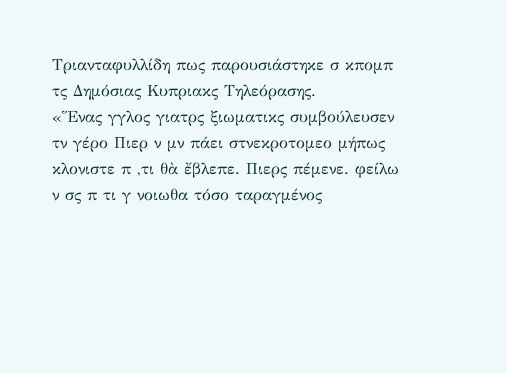Τριανταφυλλίδη πως παρουσιάστηκε σ κπομπ τς Δημόσιας Κυπριακς Τηλεόρασης.
«Ἕνας γγλος γιατρς ξιωματικς συμβούλευσεν τν γέρο Πιερ ν μν πάει στνεκροτομεο μήπως κλονιστε π ,τι θὰ ἔβλεπε. Πιερς πέμενε. φείλω ν σς π τι γ νοιωθα τόσο ταραγμένος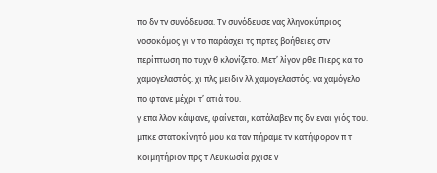πο δν τν συνόδευσα. Τν συνόδευσε νας λληνοκύπριος νοσοκόμος γι ν το παράσχει τς πρτες βοήθειες στν περίπτωση πο τυχν θ κλονίζετο. Μετ’ λίγον ρθε Πιερς κα το χαμογελαστός. χι πλς μειδιν λλ χαμογελαστός. να χαμόγελο πο φτανε μέχρι τ’ ατιά του.
γ επα λλον κάψανε, φαίνεται, κατάλαβεν πς δν εναι γιός του. μπκε στατοκίνητό μου κα ταν πήραμε τν κατήφορον π τ κοιμητήριον πρς τ Λευκωσία ρχισε ν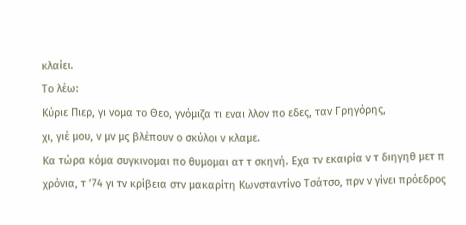κλαίει.
Το λέω:
Κύριε Πιερ, γι νομα το Θεο, γνόμιζα τι εναι λλον πο εδες, ταν Γρηγόρης,
χι, γιέ μου, ν μν μς βλέπουν ο σκύλοι ν κλαμε.
Κα τώρα κόμα συγκινομαι πο θυμομαι ατ τ σκηνή. Εχα τν εκαιρία ν τ διηγηθ μετ π χρόνια, τ ’74 γι τν κρίβεια στν μακαρίτη Κωνσταντίνο Τσάτσο, πρν ν γίνει πρόεδρος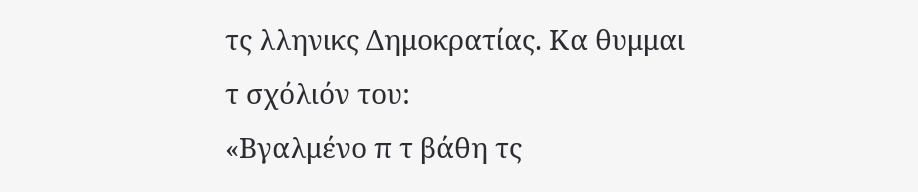τς λληνικς Δημοκρατίας. Κα θυμμαι τ σχόλιόν του:
«Βγαλμένο π τ βάθη τς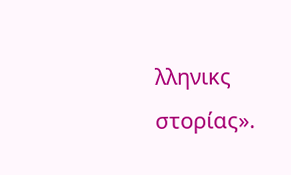λληνικς στορίας».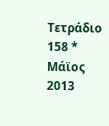Τετράδιο 158 * Μάϊος 2013